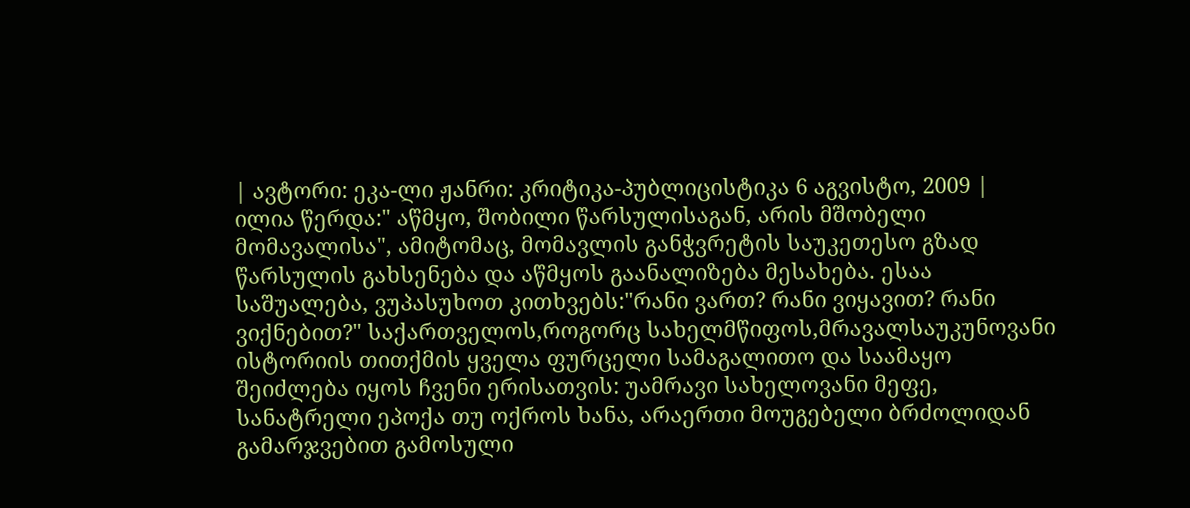| ავტორი: ეკა-ლი ჟანრი: კრიტიკა-პუბლიცისტიკა 6 აგვისტო, 2009 |
ილია წერდა:" აწმყო, შობილი წარსულისაგან, არის მშობელი მომავალისა", ამიტომაც, მომავლის განჭვრეტის საუკეთესო გზად წარსულის გახსენება და აწმყოს გაანალიზება მესახება. ესაა საშუალება, ვუპასუხოთ კითხვებს:"რანი ვართ? რანი ვიყავით? რანი ვიქნებით?" საქართველოს,როგორც სახელმწიფოს,მრავალსაუკუნოვანი ისტორიის თითქმის ყველა ფურცელი სამაგალითო და საამაყო შეიძლება იყოს ჩვენი ერისათვის: უამრავი სახელოვანი მეფე, სანატრელი ეპოქა თუ ოქროს ხანა, არაერთი მოუგებელი ბრძოლიდან გამარჯვებით გამოსული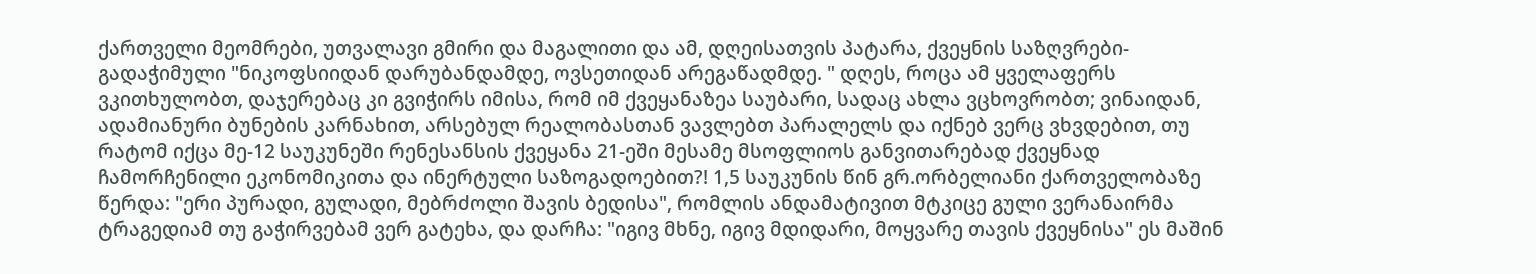ქართველი მეომრები, უთვალავი გმირი და მაგალითი და ამ, დღეისათვის პატარა, ქვეყნის საზღვრები-გადაჭიმული "ნიკოფსიიდან დარუბანდამდე, ოვსეთიდან არეგაწადმდე. " დღეს, როცა ამ ყველაფერს ვკითხულობთ, დაჯერებაც კი გვიჭირს იმისა, რომ იმ ქვეყანაზეა საუბარი, სადაც ახლა ვცხოვრობთ; ვინაიდან, ადამიანური ბუნების კარნახით, არსებულ რეალობასთან ვავლებთ პარალელს და იქნებ ვერც ვხვდებით, თუ რატომ იქცა მე-12 საუკუნეში რენესანსის ქვეყანა 21-ეში მესამე მსოფლიოს განვითარებად ქვეყნად ჩამორჩენილი ეკონომიკითა და ინერტული საზოგადოებით?! 1,5 საუკუნის წინ გრ.ორბელიანი ქართველობაზე წერდა: "ერი პურადი, გულადი, მებრძოლი შავის ბედისა", რომლის ანდამატივით მტკიცე გული ვერანაირმა ტრაგედიამ თუ გაჭირვებამ ვერ გატეხა, და დარჩა: "იგივ მხნე, იგივ მდიდარი, მოყვარე თავის ქვეყნისა" ეს მაშინ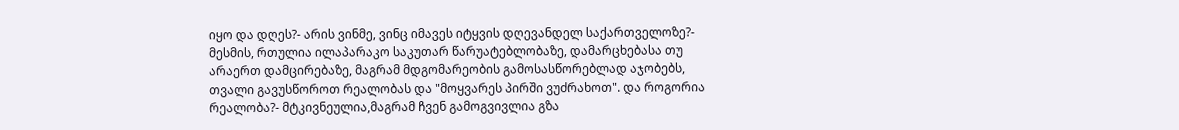იყო და დღეს?- არის ვინმე, ვინც იმავეს იტყვის დღევანდელ საქართველოზე?- მესმის, რთულია ილაპარაკო საკუთარ წარუატებლობაზე, დამარცხებასა თუ არაერთ დამცირებაზე, მაგრამ მდგომარეობის გამოსასწორებლად აჯობებს, თვალი გავუსწოროთ რეალობას და "მოყვარეს პირში ვუძრახოთ". და როგორია რეალობა?- მტკივნეულია,მაგრამ ჩვენ გამოგვივლია გზა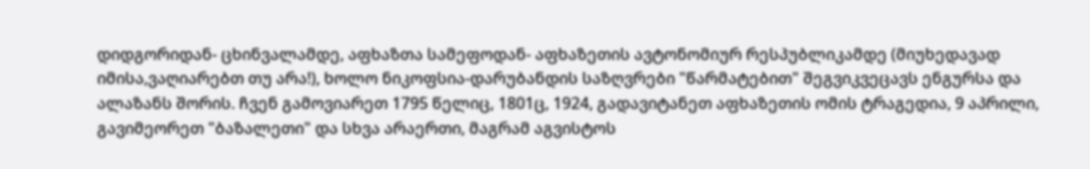დიდგორიდან- ცხინვალამდე, აფხაზთა სამეფოდან- აფხაზეთის ავტონომიურ რესპუბლიკამდე (მიუხედავად იმისა,ვაღიარებთ თუ არა!), ხოლო ნიკოფსია-დარუბანდის საზღვრები "წარმატებით" შეგვიკვეცავს ენგურსა და ალაზანს შორის. ჩვენ გამოვიარეთ 1795 წელიც, 1801ც, 1924, გადავიტანეთ აფხაზეთის ომის ტრაგედია, 9 აპრილი, გავიმეორეთ "ბაზალეთი" და სხვა არაერთი, მაგრამ აგვისტოს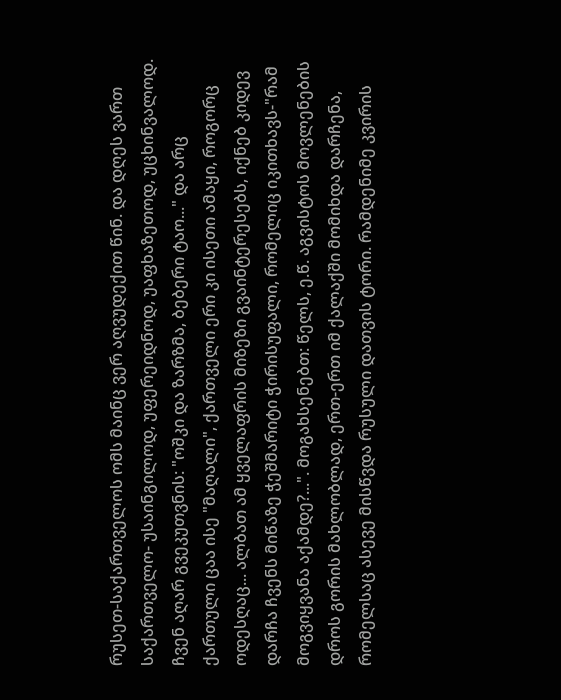რუსეთ-საქართველოს ომს მაინც ვერ აღვუდექით წინ. და დღეს ვართ საქართველო- უსაინგილოდ, უფერეიდნოდ, უაფხაზეთოდ, უცხინვალოდ. ჩვენ აღარ გვეკუთვნის: "ოშკი და ზარზმა, ბებერი ტაო..." და არც ქართული ცაა ისე "მაღალი", ქართველი ერი კი ისეთი ამაყი, როგორც ოდესღაც... ალბათ ამ ყველაფრის მიზეზი გვაინტერესებს, იქნებ კიდევ დარჩა ჩვენს მიწაზე ჭეშმარიტი ჭირისუფალი, რომელიც იკითხავს-"რამ მოგვიყვანა აქამდე?...". მოგახსენებთ: წელს, ე.წ. აგვისტოს მოვლენების დროს გორის მახლობლად, ერთ-ერთ იმ ქალაქში მომიხდა დარჩენა, რომელსაც ასევე მისწვდა რუსული დათვის ტორი. რამდენიმე კვირის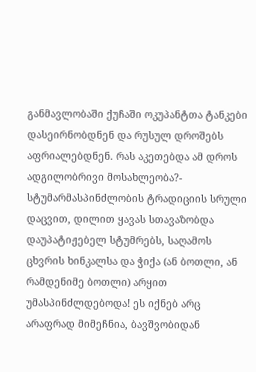განმავლობაში ქუჩაში ოკუპანტთა ტანკები დასეირნობდნენ და რუსულ დროშებს აფრიალებდნენ. რას აკეთებდა ამ დროს ადგილობრივი მოსახლეობა?- სტუმარმასპინძლობის ტრადიციის სრული დაცვით, დილით ყავას სთავაზობდა დაუპატიჟებელ სტუმრებს, საღამოს ცხვრის ხინკალსა და ჭიქა (ან ბოთლი, ან რამდენიმე ბოთლი) არყით უმასპინძლდებოდა! ეს იქნებ არც არაფრად მიმეჩნია, ბავშვობიდან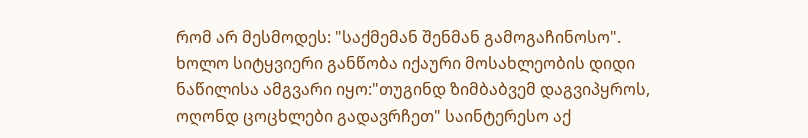რომ არ მესმოდეს: "საქმემან შენმან გამოგაჩინოსო". ხოლო სიტყვიერი განწობა იქაური მოსახლეობის დიდი ნაწილისა ამგვარი იყო:"თუგინდ ზიმბაბვემ დაგვიპყროს, ოღონდ ცოცხლები გადავრჩეთ" საინტერესო აქ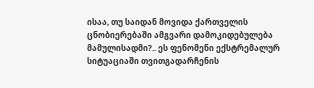ისაა, თუ საიდან მოვიდა ქართველის ცნობიერებაში ამგვარი დამოკიდებულება მამულისადმი?.. ეს ფენომენი ექსტრემალურ სიტუაციაში თვითგადარჩენის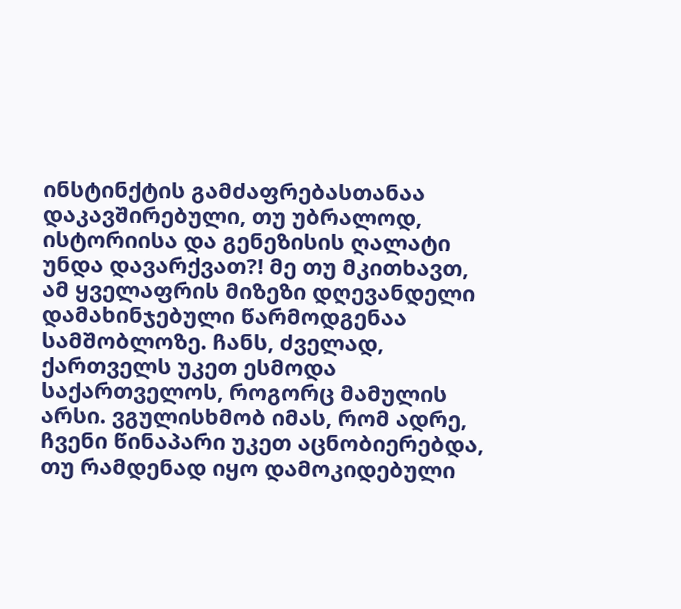ინსტინქტის გამძაფრებასთანაა დაკავშირებული, თუ უბრალოდ, ისტორიისა და გენეზისის ღალატი უნდა დავარქვათ?! მე თუ მკითხავთ, ამ ყველაფრის მიზეზი დღევანდელი დამახინჯებული წარმოდგენაა სამშობლოზე. ჩანს, ძველად, ქართველს უკეთ ესმოდა საქართველოს, როგორც მამულის არსი. ვგულისხმობ იმას, რომ ადრე, ჩვენი წინაპარი უკეთ აცნობიერებდა, თუ რამდენად იყო დამოკიდებული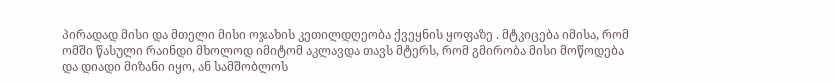პირადად მისი და მთელი მისი ოჯახის კეთილდღეობა ქვეყნის ყოფაზე . მტკიცება იმისა, რომ ომში წასული რაინდი მხოლოდ იმიტომ აკლავდა თავს მტერს, რომ გმირობა მისი მოწოდება და დიადი მიზანი იყო, ან სამშობლოს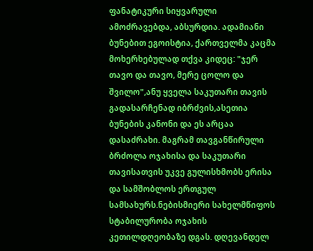ფანატიკური სიყვარული ამოძრავებდა, აბსურდია. ადამიანი ბუნებით ეგოისტია, ქართველმა კაცმა მოხერხებულად თქვა კიდეც: "ჯერ თავო და თავო, მერე ცოლო და შვილო",ანუ ყველა საკუთარი თავის გადასარჩენად იბრძვის,ასეთია ბუნების კანონი და ეს არცაა დასაძრახი. მაგრამ თავგანწირული ბრძოლა ოჯახისა და საკუთარი თავისათვის უკვე გულისხმობს ერისა და სამშობლოს ერთგულ სამსახურს.ნებისმიერი სახელმწიფოს სტაბილურობა ოჯახის კეთილდღეობაზე დგას. დღევანდელ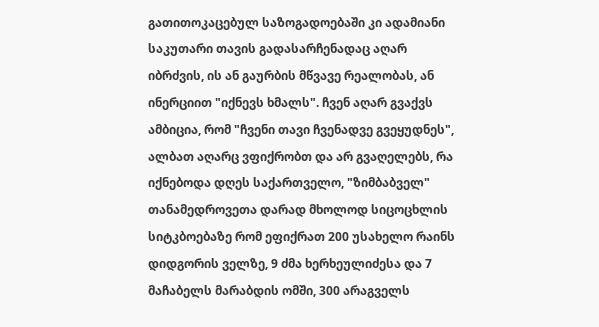გათითოკაცებულ საზოგადოებაში კი ადამიანი საკუთარი თავის გადასარჩენადაც აღარ იბრძვის, ის ან გაურბის მწვავე რეალობას, ან ინერციით "იქნევს ხმალს". ჩვენ აღარ გვაქვს ამბიცია, რომ "ჩვენი თავი ჩვენადვე გვეყუდნეს", ალბათ აღარც ვფიქრობთ და არ გვაღელებს, რა იქნებოდა დღეს საქართველო, "ზიმბაბველ" თანამედროვეთა დარად მხოლოდ სიცოცხლის სიტკბოებაზე რომ ეფიქრათ 200 უსახელო რაინს დიდგორის ველზე, 9 ძმა ხერხეულიძესა და 7 მაჩაბელს მარაბდის ომში, 300 არაგველს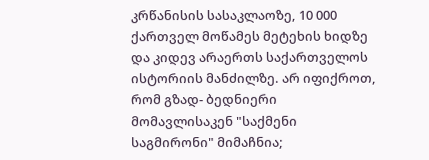კრწანისის სასაკლაოზე, 10 000 ქართველ მოწამეს მეტეხის ხიდზე და კიდევ არაერთს საქართველოს ისტორიის მანძილზე. არ იფიქროთ, რომ გზად- ბედნიერი მომავლისაკენ "საქმენი საგმირონი" მიმაჩნია;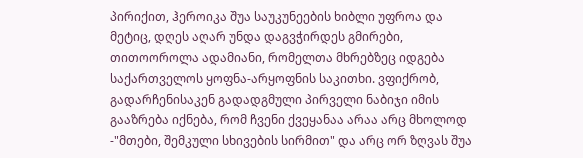პირიქით, ჰეროიკა შუა საუკუნეების ხიბლი უფროა და მეტიც, დღეს აღარ უნდა დაგვჭირდეს გმირები, თითოოროლა ადამიანი, რომელთა მხრებზეც იდგება საქართველოს ყოფნა-არყოფნის საკითხი. ვფიქრობ, გადარჩენისაკენ გადადგმული პირველი ნაბიჯი იმის გააზრება იქნება, რომ ჩვენი ქვეყანაა არაა არც მხოლოდ -"მთები, შემკული სხივების სირმით" და არც ორ ზღვას შუა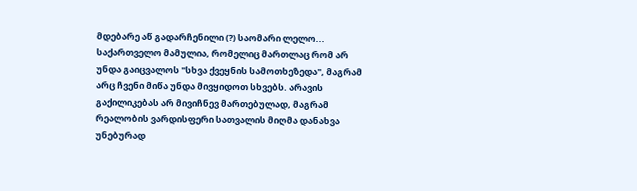მდებარე აწ გადარჩენილი (?) საომარი ლელო... საქართველო მამულია, რომელიც მართლაც რომ არ უნდა გაიცვალოს "სხვა ქვეყნის სამოთხეზედა", მაგრამ არც ჩვენი მიწა უნდა მივყიდოთ სხვებს. არავის გაქილიკებას არ მივიჩნევ მართებულად, მაგრამ რეალობის ვარდისფერი სათვალის მიღმა დანახვა უნებურად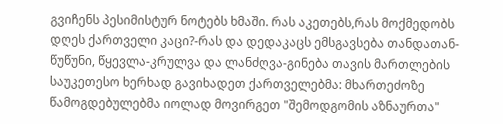გვიჩენს პესიმისტურ ნოტებს ხმაში. რას აკეთებს,რას მოქმედობს დღეს ქართველი კაცი?-რას და დედაკაცს ემსგავსება თანდათან- წუწუნი, წყევლა-კრულვა და ლანძღვა-გინება თავის მართლების საუკეთესო ხერხად გავიხადეთ ქართველებმა: მხართეძოზე წამოგდებულებმა იოლად მოვირგეთ "შემოდგომის აზნაურთა"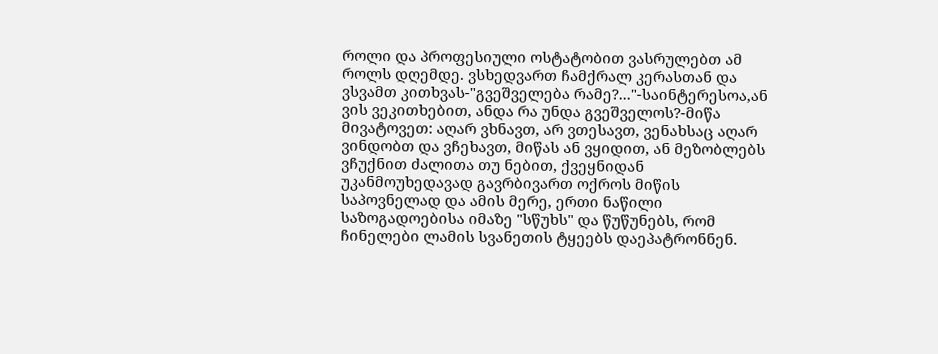როლი და პროფესიული ოსტატობით ვასრულებთ ამ როლს დღემდე. ვსხედვართ ჩამქრალ კერასთან და ვსვამთ კითხვას-"გვეშველება რამე?..."-საინტერესოა,ან ვის ვეკითხებით, ანდა რა უნდა გვეშველოს?-მიწა მივატოვეთ: აღარ ვხნავთ, არ ვთესავთ, ვენახსაც აღარ ვინდობთ და ვჩეხავთ, მიწას ან ვყიდით, ან მეზობლებს ვჩუქნით ძალითა თუ ნებით, ქვეყნიდან უკანმოუხედავად გავრბივართ ოქროს მიწის საპოვნელად და ამის მერე, ერთი ნაწილი საზოგადოებისა იმაზე "სწუხს" და წუწუნებს, რომ ჩინელები ლამის სვანეთის ტყეებს დაეპატრონნენ.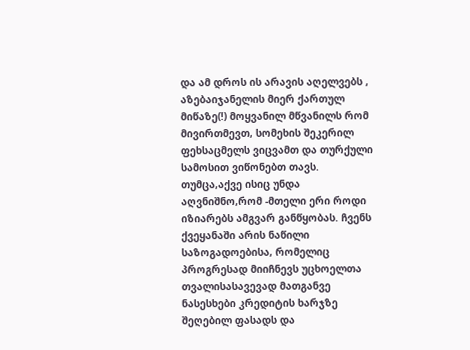და ამ დროს ის არავის აღელვებს , აზებაიჯანელის მიერ ქართულ მიწაზე(!) მოყვანილ მწვანილს რომ მივირთმევთ, სომეხის შეკერილ ფეხსაცმელს ვიცვამთ და თურქული სამოსით ვიწონებთ თავს. თუმცა,აქვე ისიც უნდა აღვნიშნო,რომ -მთელი ერი როდი იზიარებს ამგვარ განწყობას. ჩვენს ქვეყანაში არის ნაწილი საზოგადოებისა, რომელიც პროგრესად მიიჩნევს უცხოელთა თვალისასავევად მათგანვე ნასესხები კრედიტის ხარჯზე შეღებილ ფასადს და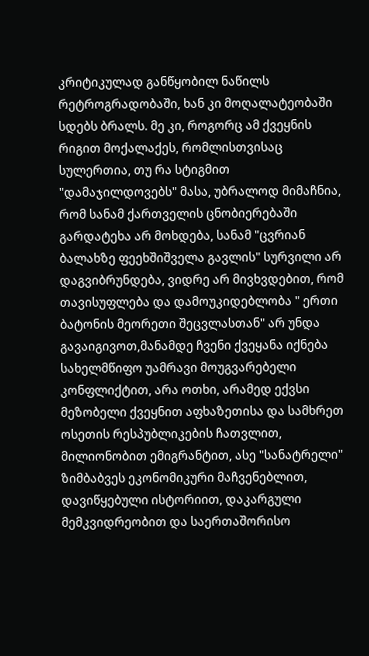კრიტიკულად განწყობილ ნაწილს რეტროგრადობაში, ხან კი მოღალატეობაში სდებს ბრალს. მე კი, როგორც ამ ქვეყნის რიგით მოქალაქეს, რომლისთვისაც სულერთია, თუ რა სტიგმით "დამაჯილდოვებს" მასა, უბრალოდ მიმაჩნია, რომ სანამ ქართველის ცნობიერებაში გარდატეხა არ მოხდება, სანამ "ცვრიან ბალახზე ფეეხშიშველა გავლის" სურვილი არ დაგვიბრუნდება, ვიდრე არ მივხვდებით, რომ თავისუფლება და დამოუკიდებლობა " ერთი ბატონის მეორეთი შეცვლასთან" არ უნდა გავაიგივოთ,მანამდე ჩვენი ქვეყანა იქნება სახელმწიფო უამრავი მოუგვარებელი კონფლიქტით, არა ოთხი, არამედ ექვსი მეზობელი ქვეყნით აფხაზეთისა და სამხრეთ ოსეთის რესპუბლიკების ჩათვლით, მილიონობით ემიგრანტით, ასე "სანატრელი" ზიმბაბვეს ეკონომიკური მაჩვენებლით, დავიწყებული ისტორიით, დაკარგული მემკვიდრეობით და საერთაშორისო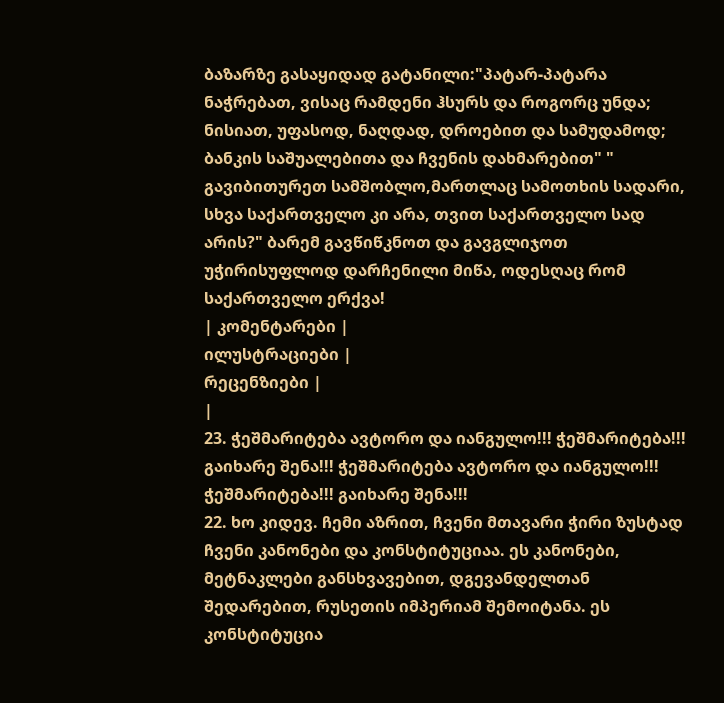ბაზარზე გასაყიდად გატანილი:"პატარ-პატარა ნაჭრებათ, ვისაც რამდენი ჰსურს და როგორც უნდა; ნისიათ, უფასოდ, ნაღდად, დროებით და სამუდამოდ; ბანკის საშუალებითა და ჩვენის დახმარებით" " გავიბითურეთ სამშობლო,მართლაც სამოთხის სადარი, სხვა საქართველო კი არა, თვით საქართველო სად არის?" ბარემ გავწიწკნოთ და გავგლიჯოთ უჭირისუფლოდ დარჩენილი მიწა, ოდესღაც რომ საქართველო ერქვა!
| კომენტარები |
ილუსტრაციები |
რეცენზიები |
|
23. ჭეშმარიტება ავტორო და იანგულო!!! ჭეშმარიტება!!! გაიხარე შენა!!! ჭეშმარიტება ავტორო და იანგულო!!! ჭეშმარიტება!!! გაიხარე შენა!!!
22. ხო კიდევ. ჩემი აზრით, ჩვენი მთავარი ჭირი ზუსტად ჩვენი კანონები და კონსტიტუციაა. ეს კანონები, მეტნაკლები განსხვავებით, დგევანდელთან შედარებით, რუსეთის იმპერიამ შემოიტანა. ეს კონსტიტუცია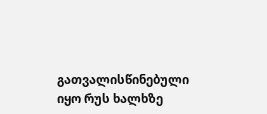გათვალისწინებული იყო რუს ხალხზე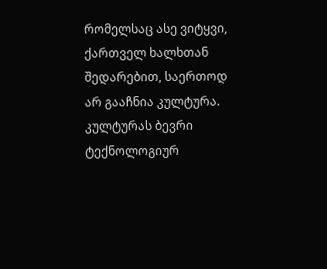რომელსაც ასე ვიტყვი, ქართველ ხალხთან შედარებით, საერთოდ არ გააჩნია კულტურა. კულტურას ბევრი ტექნოლოგიურ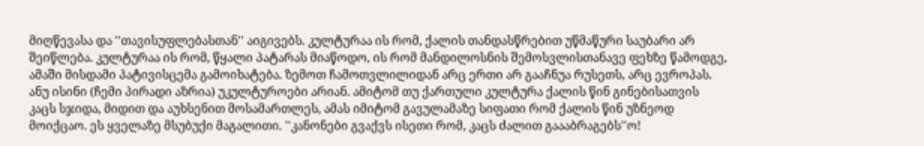მიღწევასა და ''თავისუფლებასთან'' აიგივებს. კულტურაა ის რომ, ქალის თანდასწრებით უწმაწური საუბარი არ შეიწლება. კულტურაა ის რომ, წყალი პატარას მიაწოდო, ის რომ მანდილოსნის შემოსვლისთანავე ფეხზე წამოდგე, ამაში მისდამი პატივისცემა გამოიხატება. ზემოთ ჩამოთვლილიდან არც ერთი არ გააჩნუა რუსეთს, არც ევროპას. ანუ ისინი (ჩემი პირადი აზრია) უკულტუროები არიან. ამიტომ თუ ქართული კულტურა ქალის წინ გინებისათვის კაცს სჯიდა, მიდით და აუხსენით მოსამართლეს, ამას იმიტომ გავულამაზე სიფათი რომ ქალის წინ უზნეოდ მოიქცაო. ეს ყველაზე მსუბუქი მაგალითი. ''კანონები გვაქვს ისეთი რომ, კაცს ძალით გაააბრაგებს''ო!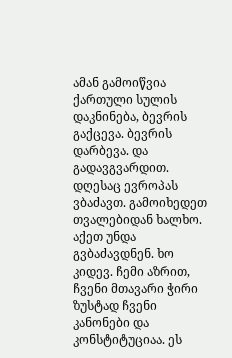ამან გამოიწვია ქართული სულის დაკნინება, ბევრის გაქცევა. ბევრის დარბევა. და გადავგვარდით. დღესაც ევროპას ვბაძავთ. გამოიხედეთ თვალებიდან ხალხო. აქეთ უნდა გვბაძავდნენ. ხო კიდევ. ჩემი აზრით, ჩვენი მთავარი ჭირი ზუსტად ჩვენი კანონები და კონსტიტუციაა. ეს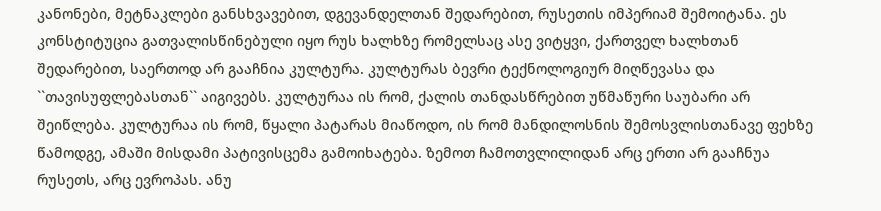კანონები, მეტნაკლები განსხვავებით, დგევანდელთან შედარებით, რუსეთის იმპერიამ შემოიტანა. ეს კონსტიტუცია გათვალისწინებული იყო რუს ხალხზე რომელსაც ასე ვიტყვი, ქართველ ხალხთან შედარებით, საერთოდ არ გააჩნია კულტურა. კულტურას ბევრი ტექნოლოგიურ მიღწევასა და ``თავისუფლებასთან`` აიგივებს. კულტურაა ის რომ, ქალის თანდასწრებით უწმაწური საუბარი არ შეიწლება. კულტურაა ის რომ, წყალი პატარას მიაწოდო, ის რომ მანდილოსნის შემოსვლისთანავე ფეხზე წამოდგე, ამაში მისდამი პატივისცემა გამოიხატება. ზემოთ ჩამოთვლილიდან არც ერთი არ გააჩნუა რუსეთს, არც ევროპას. ანუ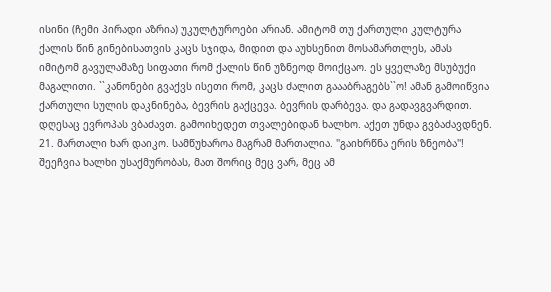ისინი (ჩემი პირადი აზრია) უკულტუროები არიან. ამიტომ თუ ქართული კულტურა ქალის წინ გინებისათვის კაცს სჯიდა, მიდით და აუხსენით მოსამართლეს, ამას იმიტომ გავულამაზე სიფათი რომ ქალის წინ უზნეოდ მოიქცაო. ეს ყველაზე მსუბუქი მაგალითი. ``კანონები გვაქვს ისეთი რომ, კაცს ძალით გაააბრაგებს``ო! ამან გამოიწვია ქართული სულის დაკნინება, ბევრის გაქცევა. ბევრის დარბევა. და გადავგვარდით. დღესაც ევროპას ვბაძავთ. გამოიხედეთ თვალებიდან ხალხო. აქეთ უნდა გვბაძავდნენ.
21. მართალი ხარ დაიკო. სამწუხაროა მაგრამ მართალია. ''გაიხრწნა ერის ზნეობა''! შეეჩვია ხალხი უსაქმურობას, მათ შორიც მეც ვარ, მეც ამ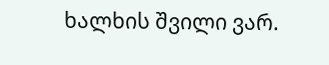ხალხის შვილი ვარ.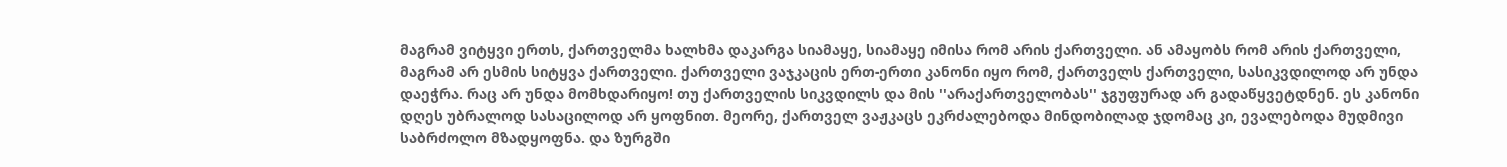მაგრამ ვიტყვი ერთს, ქართველმა ხალხმა დაკარგა სიამაყე, სიამაყე იმისა რომ არის ქართველი. ან ამაყობს რომ არის ქართველი, მაგრამ არ ესმის სიტყვა ქართველი. ქართველი ვაჯკაცის ერთ-ერთი კანონი იყო რომ, ქართველს ქართველი, სასიკვდილოდ არ უნდა დაეჭრა. რაც არ უნდა მომხდარიყო! თუ ქართველის სიკვდილს და მის ''არაქართველობას'' ჯგუფურად არ გადაწყვეტდნენ. ეს კანონი დღეს უბრალოდ სასაცილოდ არ ყოფნით. მეორე, ქართველ ვაჟკაცს ეკრძალებოდა მინდობილად ჯდომაც კი, ევალებოდა მუდმივი საბრძოლო მზადყოფნა. და ზურგში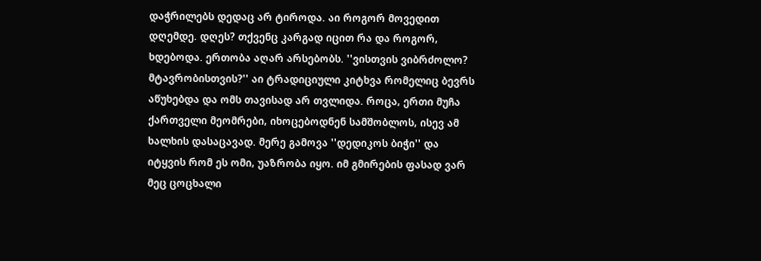დაჭრილებს დედაც არ ტიროდა. აი როგორ მოვედით დღემდე. დღეს? თქვენც კარგად იცით რა და როგორ, ხდებოდა. ერთობა აღარ არსებობს. ''ვისთვის ვიბრძოლო? მტავრობისთვის?'' აი ტრადიციული კიტხვა რომელიც ბევრს აწუხებდა და ომს თავისად არ თვლიდა. როცა, ერთი მუჩა ქართველი მეომრები, იხოცებოდნენ სამშობლოს, ისევ ამ ხალხის დასაცავად. მერე გამოვა ''დედიკოს ბიჭი'' და იტყვის რომ ეს ომი, უაზრობა იყო. იმ გმირების ფასად ვარ მეც ცოცხალი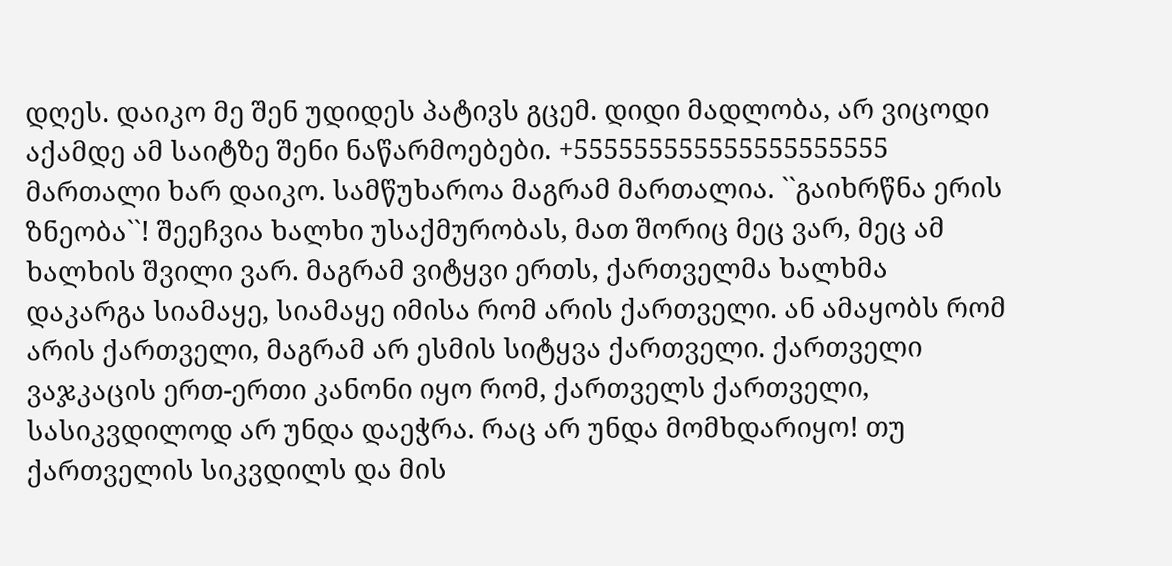დღეს. დაიკო მე შენ უდიდეს პატივს გცემ. დიდი მადლობა, არ ვიცოდი აქამდე ამ საიტზე შენი ნაწარმოებები. +555555555555555555555 მართალი ხარ დაიკო. სამწუხაროა მაგრამ მართალია. ``გაიხრწნა ერის ზნეობა``! შეეჩვია ხალხი უსაქმურობას, მათ შორიც მეც ვარ, მეც ამ ხალხის შვილი ვარ. მაგრამ ვიტყვი ერთს, ქართველმა ხალხმა დაკარგა სიამაყე, სიამაყე იმისა რომ არის ქართველი. ან ამაყობს რომ არის ქართველი, მაგრამ არ ესმის სიტყვა ქართველი. ქართველი ვაჯკაცის ერთ-ერთი კანონი იყო რომ, ქართველს ქართველი, სასიკვდილოდ არ უნდა დაეჭრა. რაც არ უნდა მომხდარიყო! თუ ქართველის სიკვდილს და მის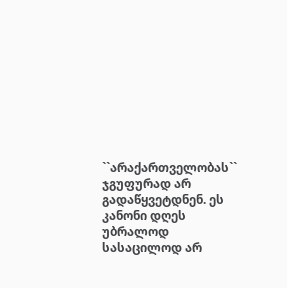``არაქართველობას`` ჯგუფურად არ გადაწყვეტდნენ. ეს კანონი დღეს უბრალოდ სასაცილოდ არ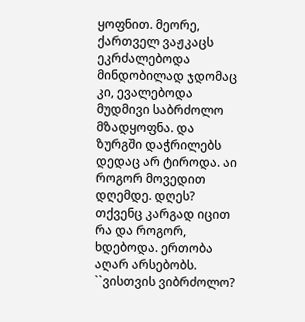ყოფნით. მეორე, ქართველ ვაჟკაცს ეკრძალებოდა მინდობილად ჯდომაც კი, ევალებოდა მუდმივი საბრძოლო მზადყოფნა. და ზურგში დაჭრილებს დედაც არ ტიროდა. აი როგორ მოვედით დღემდე. დღეს? თქვენც კარგად იცით რა და როგორ, ხდებოდა. ერთობა აღარ არსებობს. ``ვისთვის ვიბრძოლო?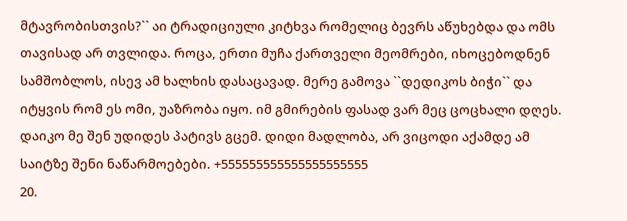მტავრობისთვის?`` აი ტრადიციული კიტხვა რომელიც ბევრს აწუხებდა და ომს თავისად არ თვლიდა. როცა, ერთი მუჩა ქართველი მეომრები, იხოცებოდნენ სამშობლოს, ისევ ამ ხალხის დასაცავად. მერე გამოვა ``დედიკოს ბიჭი`` და იტყვის რომ ეს ომი, უაზრობა იყო. იმ გმირების ფასად ვარ მეც ცოცხალი დღეს. დაიკო მე შენ უდიდეს პატივს გცემ. დიდი მადლობა, არ ვიცოდი აქამდე ამ საიტზე შენი ნაწარმოებები. +555555555555555555555
20.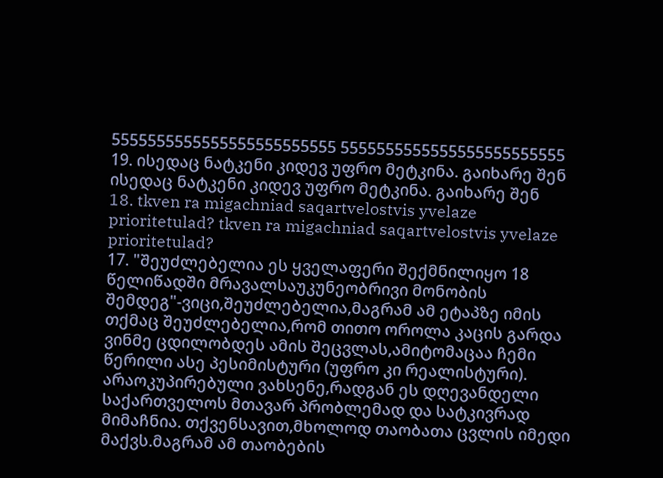5555555555555555555555555 5555555555555555555555555
19. ისედაც ნატკენი კიდევ უფრო მეტკინა. გაიხარე შენ ისედაც ნატკენი კიდევ უფრო მეტკინა. გაიხარე შენ
18. tkven ra migachniad saqartvelostvis yvelaze prioritetulad? tkven ra migachniad saqartvelostvis yvelaze prioritetulad?
17. "შეუძლებელია ეს ყველაფერი შექმნილიყო 18 წელიწადში მრავალსაუკუნეობრივი მონობის შემდეგ"-ვიცი,შეუძლებელია,მაგრამ ამ ეტაპზე იმის თქმაც შეუძლებელია,რომ თითო ოროლა კაცის გარდა ვინმე ცდილობდეს ამის შეცვლას,ამიტომაცაა ჩემი წერილი ასე პესიმისტური (უფრო კი რეალისტური). არაოკუპირებული ვახსენე,რადგან ეს დღევანდელი საქართველოს მთავარ პრობლემად და სატკივრად მიმაჩნია. თქვენსავით,მხოლოდ თაობათა ცვლის იმედი მაქვს.მაგრამ ამ თაობების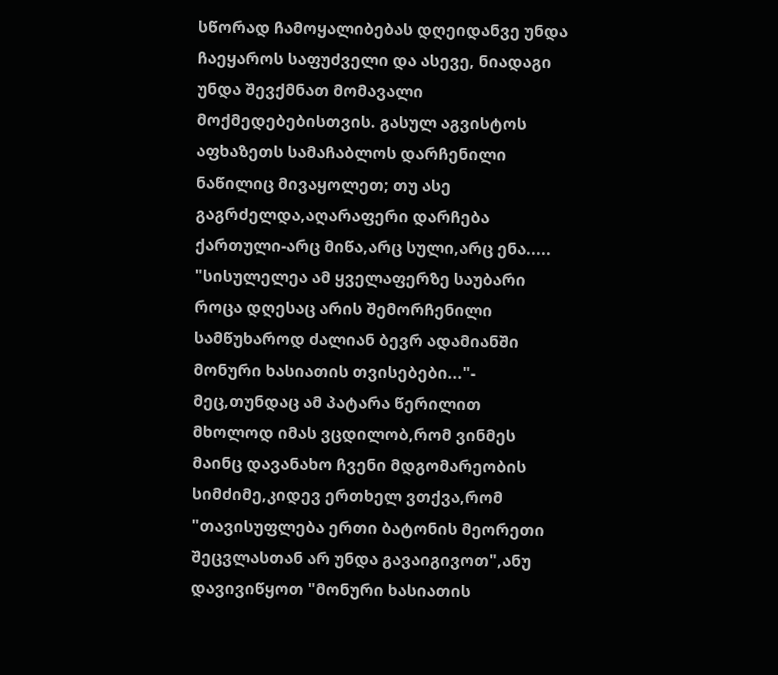სწორად ჩამოყალიბებას დღეიდანვე უნდა ჩაეყაროს საფუძველი და ასევე, ნიადაგი უნდა შევქმნათ მომავალი მოქმედებებისთვის. გასულ აგვისტოს აფხაზეთს სამაჩაბლოს დარჩენილი ნაწილიც მივაყოლეთ; თუ ასე გაგრძელდა,აღარაფერი დარჩება ქართული-არც მიწა,არც სული,არც ენა.....
"სისულელეა ამ ყველაფერზე საუბარი როცა დღესაც არის შემორჩენილი სამწუხაროდ ძალიან ბევრ ადამიანში მონური ხასიათის თვისებები..."- მეც,თუნდაც ამ პატარა წერილით მხოლოდ იმას ვცდილობ,რომ ვინმეს მაინც დავანახო ჩვენი მდგომარეობის სიმძიმე,კიდევ ერთხელ ვთქვა,რომ "თავისუფლება ერთი ბატონის მეორეთი შეცვლასთან არ უნდა გავაიგივოთ",ანუ დავივიწყოთ "მონური ხასიათის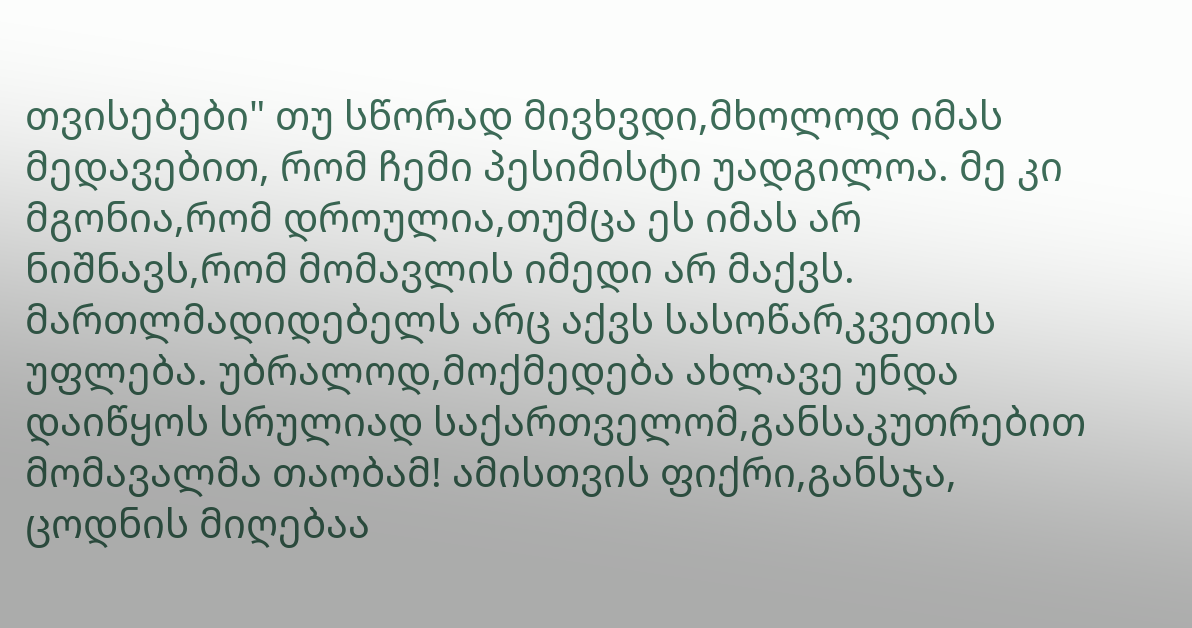თვისებები" თუ სწორად მივხვდი,მხოლოდ იმას მედავებით, რომ ჩემი პესიმისტი უადგილოა. მე კი მგონია,რომ დროულია,თუმცა ეს იმას არ ნიშნავს,რომ მომავლის იმედი არ მაქვს. მართლმადიდებელს არც აქვს სასოწარკვეთის უფლება. უბრალოდ,მოქმედება ახლავე უნდა დაიწყოს სრულიად საქართველომ,განსაკუთრებით მომავალმა თაობამ! ამისთვის ფიქრი,განსჯა, ცოდნის მიღებაა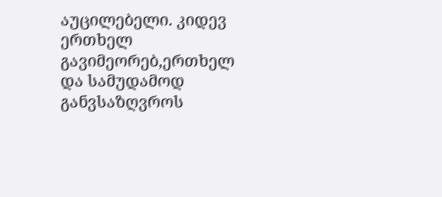აუცილებელი. კიდევ ერთხელ გავიმეორებ,ერთხელ და სამუდამოდ განვსაზღვროს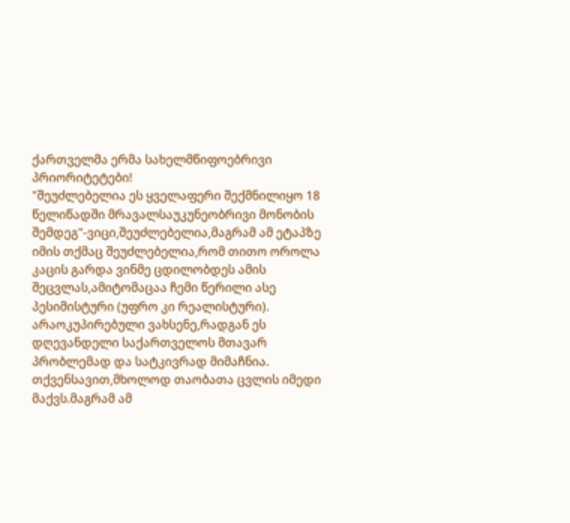ქართველმა ერმა სახელმწიფოებრივი პრიორიტეტები!
"შეუძლებელია ეს ყველაფერი შექმნილიყო 18 წელიწადში მრავალსაუკუნეობრივი მონობის შემდეგ"-ვიცი,შეუძლებელია,მაგრამ ამ ეტაპზე იმის თქმაც შეუძლებელია,რომ თითო ოროლა კაცის გარდა ვინმე ცდილობდეს ამის შეცვლას,ამიტომაცაა ჩემი წერილი ასე პესიმისტური (უფრო კი რეალისტური). არაოკუპირებული ვახსენე,რადგან ეს დღევანდელი საქართველოს მთავარ პრობლემად და სატკივრად მიმაჩნია. თქვენსავით,მხოლოდ თაობათა ცვლის იმედი მაქვს.მაგრამ ამ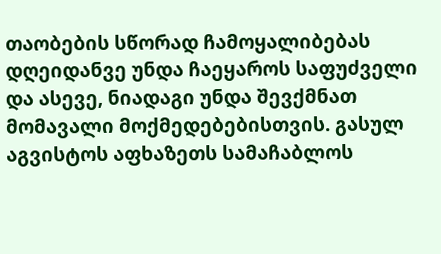თაობების სწორად ჩამოყალიბებას დღეიდანვე უნდა ჩაეყაროს საფუძველი და ასევე, ნიადაგი უნდა შევქმნათ მომავალი მოქმედებებისთვის. გასულ აგვისტოს აფხაზეთს სამაჩაბლოს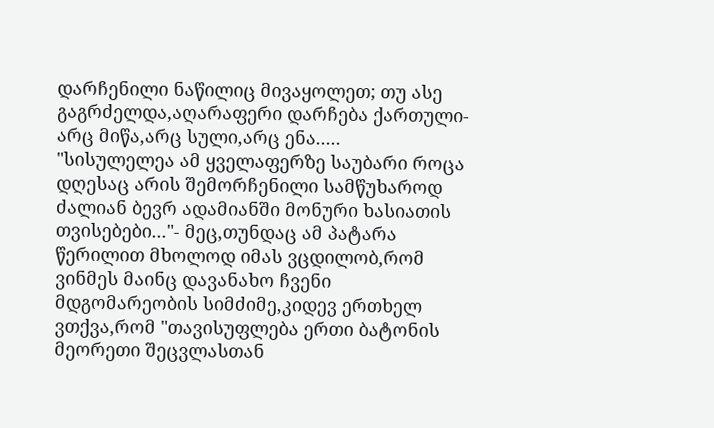დარჩენილი ნაწილიც მივაყოლეთ; თუ ასე გაგრძელდა,აღარაფერი დარჩება ქართული-არც მიწა,არც სული,არც ენა.....
"სისულელეა ამ ყველაფერზე საუბარი როცა დღესაც არის შემორჩენილი სამწუხაროდ ძალიან ბევრ ადამიანში მონური ხასიათის თვისებები..."- მეც,თუნდაც ამ პატარა წერილით მხოლოდ იმას ვცდილობ,რომ ვინმეს მაინც დავანახო ჩვენი მდგომარეობის სიმძიმე,კიდევ ერთხელ ვთქვა,რომ "თავისუფლება ერთი ბატონის მეორეთი შეცვლასთან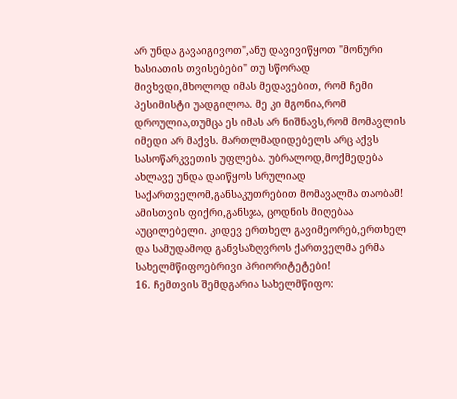არ უნდა გავაიგივოთ",ანუ დავივიწყოთ "მონური ხასიათის თვისებები" თუ სწორად მივხვდი,მხოლოდ იმას მედავებით, რომ ჩემი პესიმისტი უადგილოა. მე კი მგონია,რომ დროულია,თუმცა ეს იმას არ ნიშნავს,რომ მომავლის იმედი არ მაქვს. მართლმადიდებელს არც აქვს სასოწარკვეთის უფლება. უბრალოდ,მოქმედება ახლავე უნდა დაიწყოს სრულიად საქართველომ,განსაკუთრებით მომავალმა თაობამ! ამისთვის ფიქრი,განსჯა, ცოდნის მიღებაა აუცილებელი. კიდევ ერთხელ გავიმეორებ,ერთხელ და სამუდამოდ განვსაზღვროს ქართველმა ერმა სახელმწიფოებრივი პრიორიტეტები!
16. ჩემთვის შემდგარია სახელმწიფო: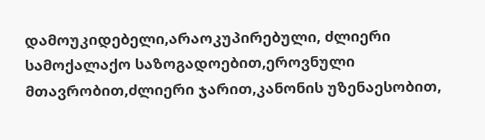დამოუკიდებელი,არაოკუპირებული, ძლიერი სამოქალაქო საზოგადოებით,ეროვნული მთავრობით,ძლიერი ჯარით,კანონის უზენაესობით,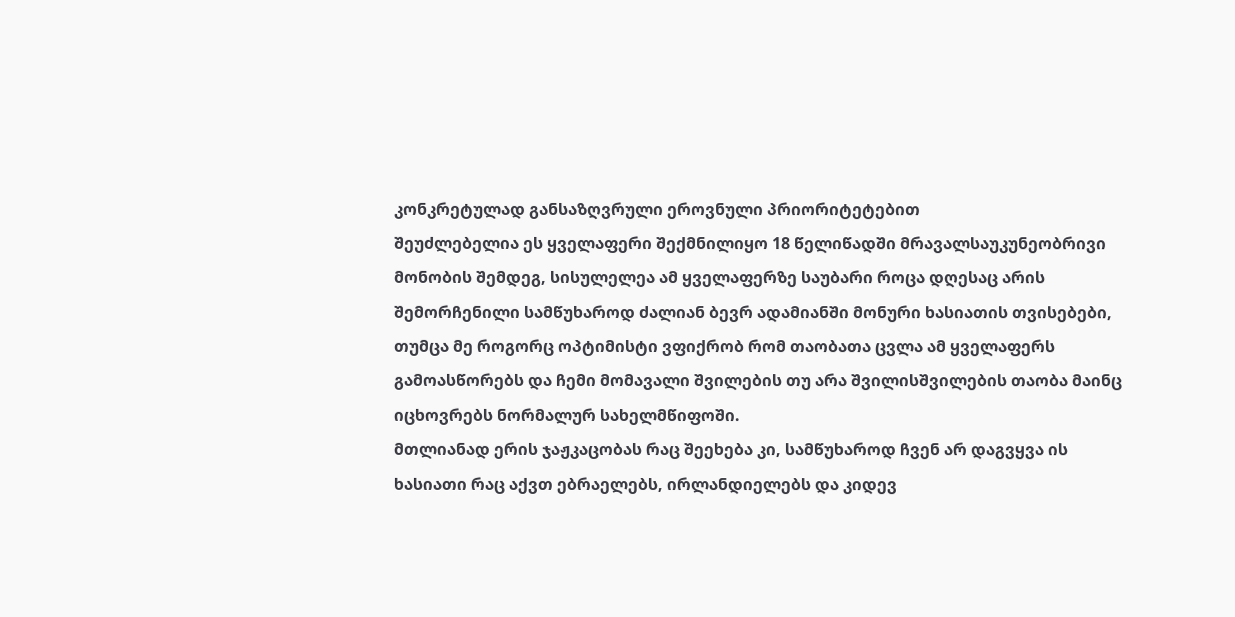კონკრეტულად განსაზღვრული ეროვნული პრიორიტეტებით
შეუძლებელია ეს ყველაფერი შექმნილიყო 18 წელიწადში მრავალსაუკუნეობრივი მონობის შემდეგ, სისულელეა ამ ყველაფერზე საუბარი როცა დღესაც არის შემორჩენილი სამწუხაროდ ძალიან ბევრ ადამიანში მონური ხასიათის თვისებები, თუმცა მე როგორც ოპტიმისტი ვფიქრობ რომ თაობათა ცვლა ამ ყველაფერს გამოასწორებს და ჩემი მომავალი შვილების თუ არა შვილისშვილების თაობა მაინც იცხოვრებს ნორმალურ სახელმწიფოში.
მთლიანად ერის ჯაჟკაცობას რაც შეეხება კი, სამწუხაროდ ჩვენ არ დაგვყვა ის ხასიათი რაც აქვთ ებრაელებს, ირლანდიელებს და კიდევ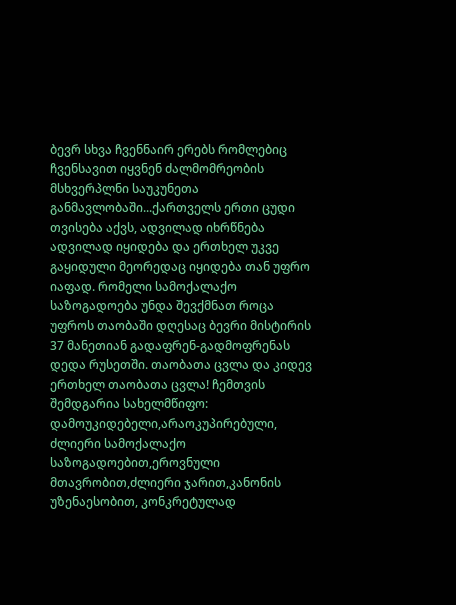ბევრ სხვა ჩვენნაირ ერებს რომლებიც ჩვენსავით იყვნენ ძალმომრეობის მსხვერპლნი საუკუნეთა განმავლობაში...ქართველს ერთი ცუდი თვისება აქვს, ადვილად იხრწნება ადვილად იყიდება და ერთხელ უკვე გაყიდული მეორედაც იყიდება თან უფრო იაფად. რომელი სამოქალაქო საზოგადოება უნდა შევქმნათ როცა უფროს თაობაში დღესაც ბევრი მისტირის 37 მანეთიან გადაფრენ-გადმოფრენას დედა რუსეთში. თაობათა ცვლა და კიდევ ერთხელ თაობათა ცვლა! ჩემთვის შემდგარია სახელმწიფო: დამოუკიდებელი,არაოკუპირებული, ძლიერი სამოქალაქო საზოგადოებით,ეროვნული მთავრობით,ძლიერი ჯარით,კანონის უზენაესობით, კონკრეტულად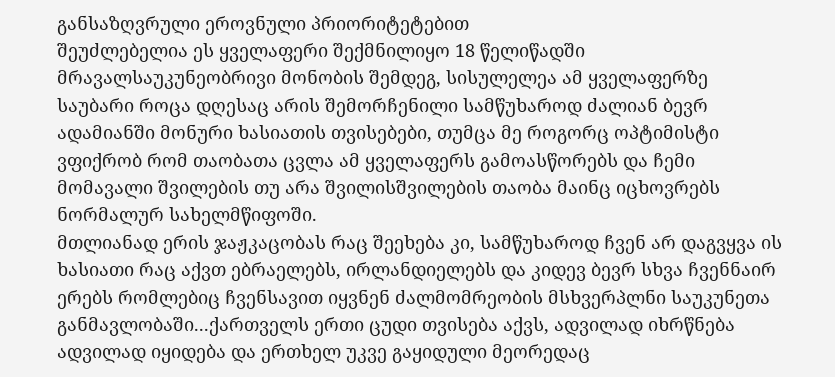განსაზღვრული ეროვნული პრიორიტეტებით
შეუძლებელია ეს ყველაფერი შექმნილიყო 18 წელიწადში მრავალსაუკუნეობრივი მონობის შემდეგ, სისულელეა ამ ყველაფერზე საუბარი როცა დღესაც არის შემორჩენილი სამწუხაროდ ძალიან ბევრ ადამიანში მონური ხასიათის თვისებები, თუმცა მე როგორც ოპტიმისტი ვფიქრობ რომ თაობათა ცვლა ამ ყველაფერს გამოასწორებს და ჩემი მომავალი შვილების თუ არა შვილისშვილების თაობა მაინც იცხოვრებს ნორმალურ სახელმწიფოში.
მთლიანად ერის ჯაჟკაცობას რაც შეეხება კი, სამწუხაროდ ჩვენ არ დაგვყვა ის ხასიათი რაც აქვთ ებრაელებს, ირლანდიელებს და კიდევ ბევრ სხვა ჩვენნაირ ერებს რომლებიც ჩვენსავით იყვნენ ძალმომრეობის მსხვერპლნი საუკუნეთა განმავლობაში...ქართველს ერთი ცუდი თვისება აქვს, ადვილად იხრწნება ადვილად იყიდება და ერთხელ უკვე გაყიდული მეორედაც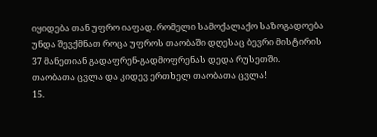იყიდება თან უფრო იაფად. რომელი სამოქალაქო საზოგადოება უნდა შევქმნათ როცა უფროს თაობაში დღესაც ბევრი მისტირის 37 მანეთიან გადაფრენ-გადმოფრენას დედა რუსეთში. თაობათა ცვლა და კიდევ ერთხელ თაობათა ცვლა!
15.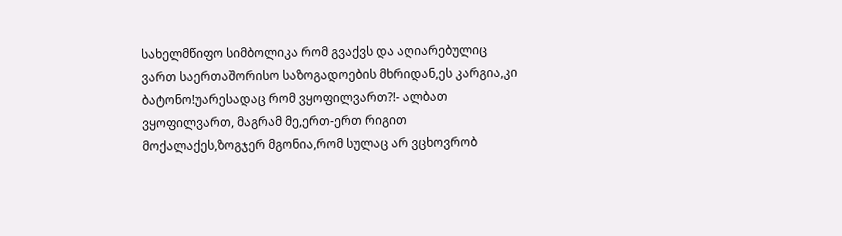სახელმწიფო სიმბოლიკა რომ გვაქვს და აღიარებულიც ვართ საერთაშორისო საზოგადოების მხრიდან,ეს კარგია,კი ბატონო!უარესადაც რომ ვყოფილვართ?!- ალბათ ვყოფილვართ, მაგრამ მე,ერთ-ერთ რიგით მოქალაქეს,ზოგჯერ მგონია,რომ სულაც არ ვცხოვრობ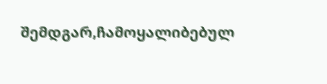შემდგარ,ჩამოყალიბებულ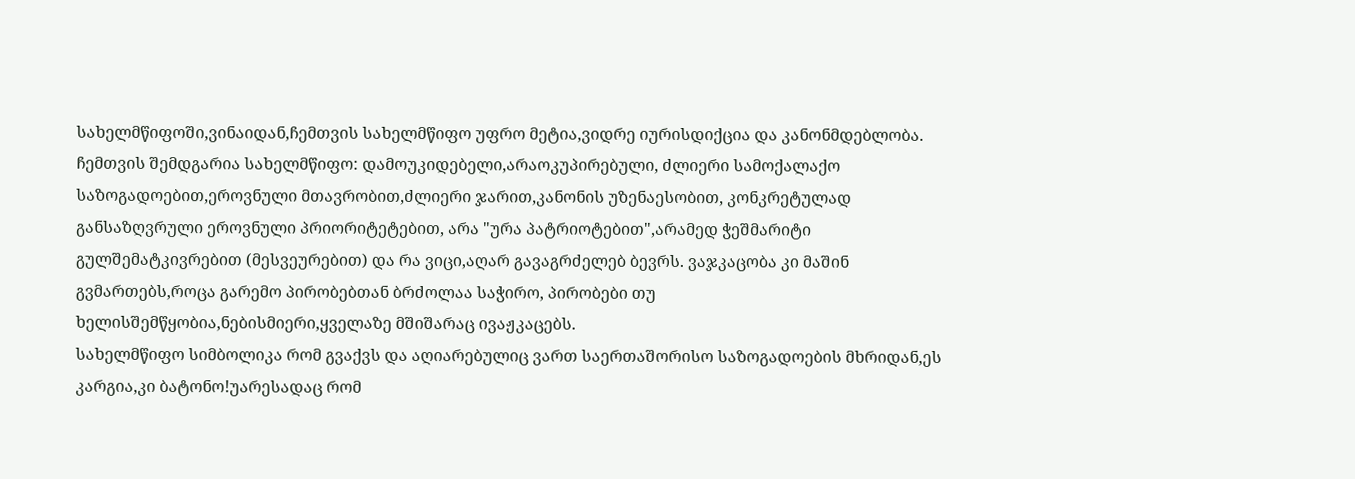სახელმწიფოში,ვინაიდან,ჩემთვის სახელმწიფო უფრო მეტია,ვიდრე იურისდიქცია და კანონმდებლობა. ჩემთვის შემდგარია სახელმწიფო: დამოუკიდებელი,არაოკუპირებული, ძლიერი სამოქალაქო საზოგადოებით,ეროვნული მთავრობით,ძლიერი ჯარით,კანონის უზენაესობით, კონკრეტულად განსაზღვრული ეროვნული პრიორიტეტებით, არა "ურა პატრიოტებით",არამედ ჭეშმარიტი გულშემატკივრებით (მესვეურებით) და რა ვიცი,აღარ გავაგრძელებ ბევრს. ვაჯკაცობა კი მაშინ გვმართებს,როცა გარემო პირობებთან ბრძოლაა საჭირო, პირობები თუ ხელისშემწყობია,ნებისმიერი,ყველაზე მშიშარაც ივაჟკაცებს.
სახელმწიფო სიმბოლიკა რომ გვაქვს და აღიარებულიც ვართ საერთაშორისო საზოგადოების მხრიდან,ეს კარგია,კი ბატონო!უარესადაც რომ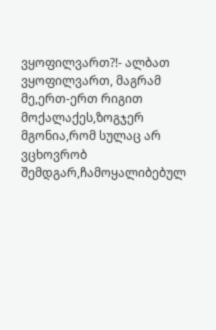ვყოფილვართ?!- ალბათ ვყოფილვართ, მაგრამ მე,ერთ-ერთ რიგით მოქალაქეს,ზოგჯერ მგონია,რომ სულაც არ ვცხოვრობ შემდგარ,ჩამოყალიბებულ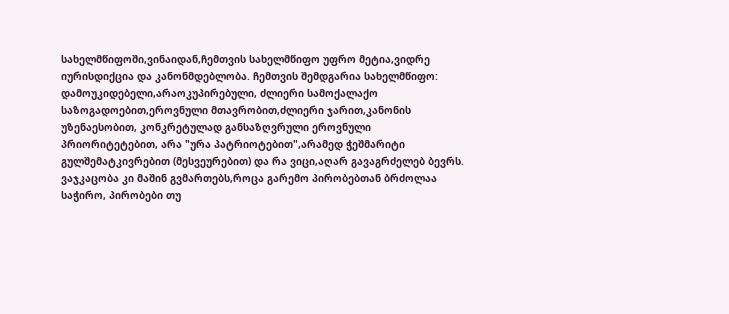სახელმწიფოში,ვინაიდან,ჩემთვის სახელმწიფო უფრო მეტია,ვიდრე იურისდიქცია და კანონმდებლობა. ჩემთვის შემდგარია სახელმწიფო: დამოუკიდებელი,არაოკუპირებული, ძლიერი სამოქალაქო საზოგადოებით,ეროვნული მთავრობით,ძლიერი ჯარით,კანონის უზენაესობით, კონკრეტულად განსაზღვრული ეროვნული პრიორიტეტებით, არა "ურა პატრიოტებით",არამედ ჭეშმარიტი გულშემატკივრებით (მესვეურებით) და რა ვიცი,აღარ გავაგრძელებ ბევრს. ვაჯკაცობა კი მაშინ გვმართებს,როცა გარემო პირობებთან ბრძოლაა საჭირო, პირობები თუ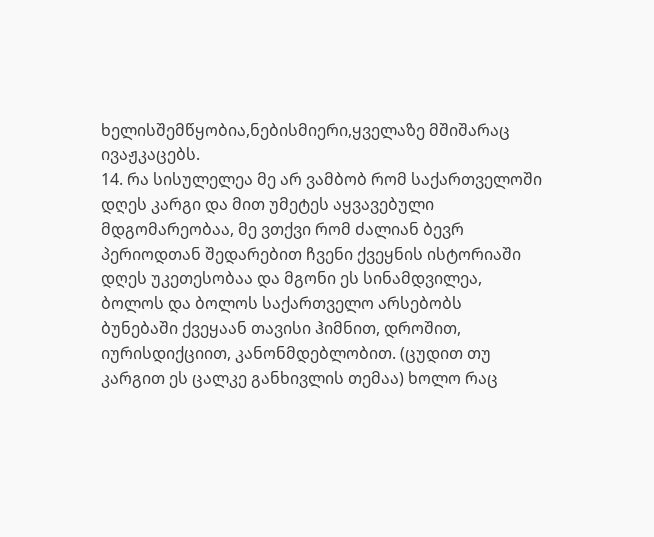ხელისშემწყობია,ნებისმიერი,ყველაზე მშიშარაც ივაჟკაცებს.
14. რა სისულელეა მე არ ვამბობ რომ საქართველოში დღეს კარგი და მით უმეტეს აყვავებული მდგომარეობაა, მე ვთქვი რომ ძალიან ბევრ პერიოდთან შედარებით ჩვენი ქვეყნის ისტორიაში დღეს უკეთესობაა და მგონი ეს სინამდვილეა, ბოლოს და ბოლოს საქართველო არსებობს ბუნებაში ქვეყაან თავისი ჰიმნით, დროშით, იურისდიქციით, კანონმდებლობით. (ცუდით თუ კარგით ეს ცალკე განხივლის თემაა) ხოლო რაც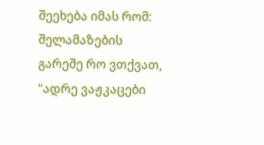შეეხება იმას რომ: შელამაზების გარეშე რო ვთქვათ, "ადრე ვაჟკაცები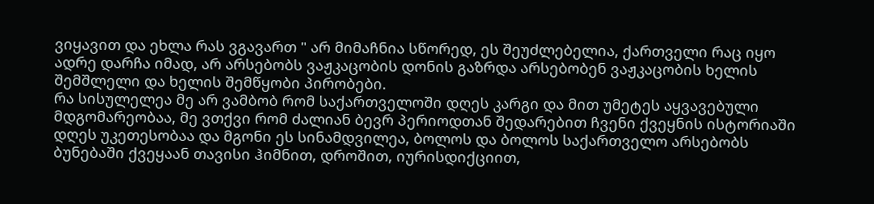ვიყავით და ეხლა რას ვგავართ " არ მიმაჩნია სწორედ, ეს შეუძლებელია, ქართველი რაც იყო ადრე დარჩა იმად, არ არსებობს ვაჟკაცობის დონის გაზრდა არსებობენ ვაჟკაცობის ხელის შემშლელი და ხელის შემწყობი პირობები.
რა სისულელეა მე არ ვამბობ რომ საქართველოში დღეს კარგი და მით უმეტეს აყვავებული მდგომარეობაა, მე ვთქვი რომ ძალიან ბევრ პერიოდთან შედარებით ჩვენი ქვეყნის ისტორიაში დღეს უკეთესობაა და მგონი ეს სინამდვილეა, ბოლოს და ბოლოს საქართველო არსებობს ბუნებაში ქვეყაან თავისი ჰიმნით, დროშით, იურისდიქციით,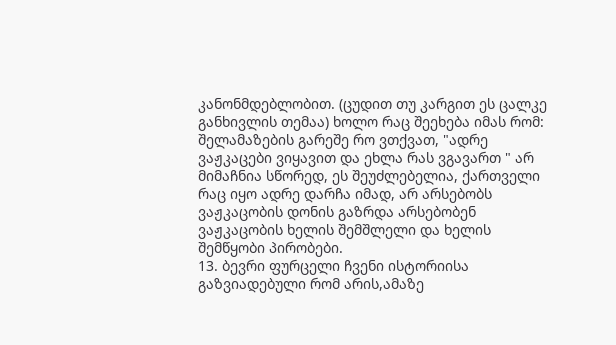კანონმდებლობით. (ცუდით თუ კარგით ეს ცალკე განხივლის თემაა) ხოლო რაც შეეხება იმას რომ: შელამაზების გარეშე რო ვთქვათ, "ადრე ვაჟკაცები ვიყავით და ეხლა რას ვგავართ " არ მიმაჩნია სწორედ, ეს შეუძლებელია, ქართველი რაც იყო ადრე დარჩა იმად, არ არსებობს ვაჟკაცობის დონის გაზრდა არსებობენ ვაჟკაცობის ხელის შემშლელი და ხელის შემწყობი პირობები.
13. ბევრი ფურცელი ჩვენი ისტორიისა გაზვიადებული რომ არის,ამაზე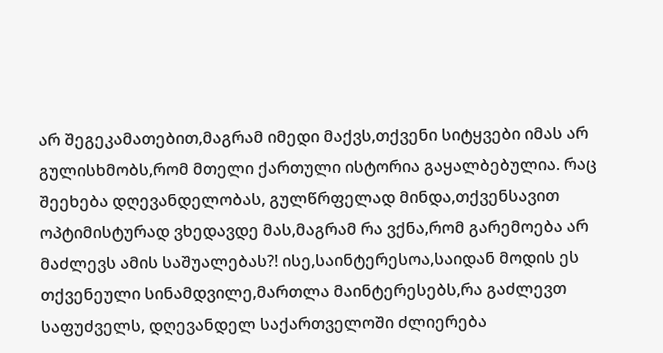არ შეგეკამათებით,მაგრამ იმედი მაქვს,თქვენი სიტყვები იმას არ გულისხმობს,რომ მთელი ქართული ისტორია გაყალბებულია. რაც შეეხება დღევანდელობას, გულწრფელად მინდა,თქვენსავით ოპტიმისტურად ვხედავდე მას,მაგრამ რა ვქნა,რომ გარემოება არ მაძლევს ამის საშუალებას?! ისე,საინტერესოა,საიდან მოდის ეს თქვენეული სინამდვილე,მართლა მაინტერესებს,რა გაძლევთ საფუძველს, დღევანდელ საქართველოში ძლიერება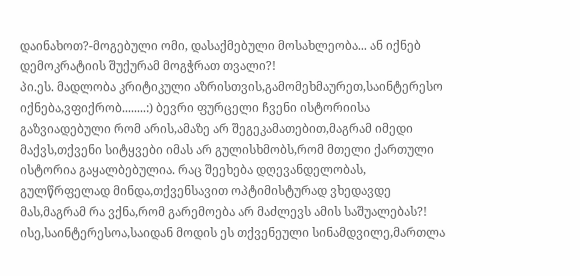დაინახოთ?-მოგებული ომი, დასაქმებული მოსახლეობა... ან იქნებ დემოკრატიის შუქურამ მოგჭრათ თვალი?!
პი.ეს. მადლობა კრიტიკული აზრისთვის,გამომეხმაურეთ,საინტერესო იქნება,ვფიქრობ........:) ბევრი ფურცელი ჩვენი ისტორიისა გაზვიადებული რომ არის,ამაზე არ შეგეკამათებით,მაგრამ იმედი მაქვს,თქვენი სიტყვები იმას არ გულისხმობს,რომ მთელი ქართული ისტორია გაყალბებულია. რაც შეეხება დღევანდელობას, გულწრფელად მინდა,თქვენსავით ოპტიმისტურად ვხედავდე მას,მაგრამ რა ვქნა,რომ გარემოება არ მაძლევს ამის საშუალებას?! ისე,საინტერესოა,საიდან მოდის ეს თქვენეული სინამდვილე,მართლა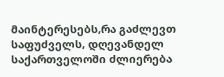მაინტერესებს,რა გაძლევთ საფუძველს, დღევანდელ საქართველოში ძლიერება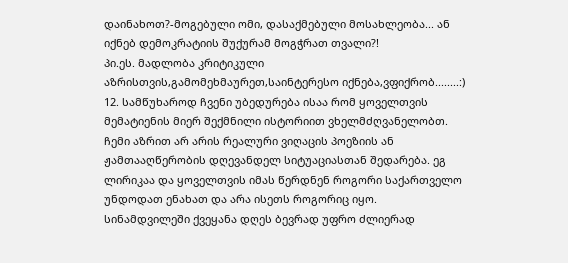დაინახოთ?-მოგებული ომი, დასაქმებული მოსახლეობა... ან იქნებ დემოკრატიის შუქურამ მოგჭრათ თვალი?!
პი.ეს. მადლობა კრიტიკული აზრისთვის,გამომეხმაურეთ,საინტერესო იქნება,ვფიქრობ........:)
12. სამწუხაროდ ჩვენი უბედურება ისაა რომ ყოველთვის მემატიენის მიერ შექმნილი ისტორიით ვხელმძღვანელობთ. ჩემი აზრით არ არის რეალური ვიღაცის პოეზიის ან ჟამთააღწერობის დღევანდელ სიტუაციასთან შედარება. ეგ ლირიკაა და ყოველთვის იმას წერდნენ როგორი საქართველო უნდოდათ ენახათ და არა ისეთს როგორიც იყო. სინამდვილეში ქვეყანა დღეს ბევრად უფრო ძლიერად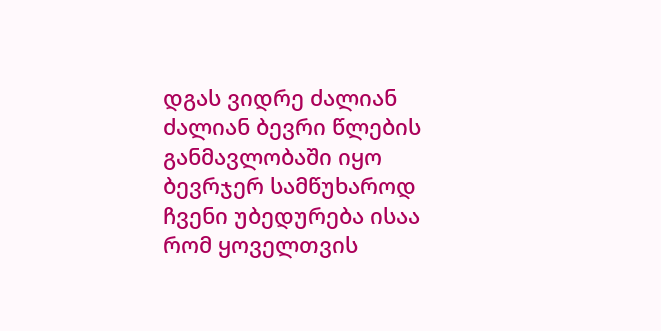დგას ვიდრე ძალიან ძალიან ბევრი წლების განმავლობაში იყო ბევრჯერ სამწუხაროდ ჩვენი უბედურება ისაა რომ ყოველთვის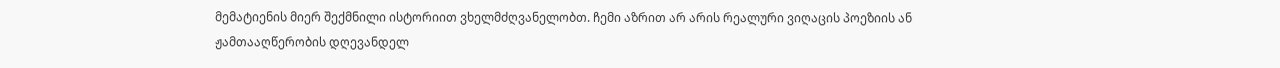მემატიენის მიერ შექმნილი ისტორიით ვხელმძღვანელობთ. ჩემი აზრით არ არის რეალური ვიღაცის პოეზიის ან ჟამთააღწერობის დღევანდელ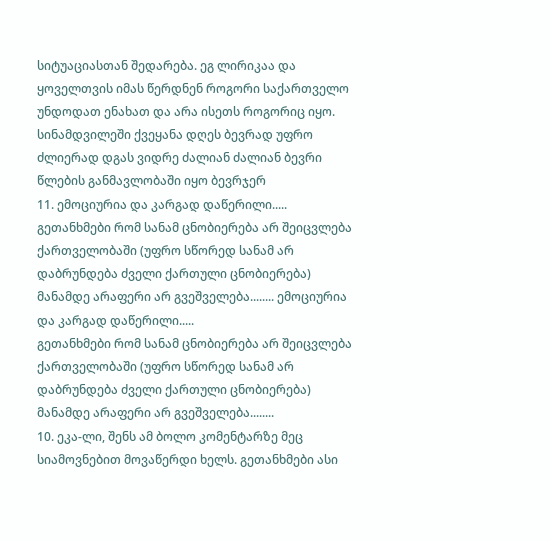სიტუაციასთან შედარება. ეგ ლირიკაა და ყოველთვის იმას წერდნენ როგორი საქართველო უნდოდათ ენახათ და არა ისეთს როგორიც იყო. სინამდვილეში ქვეყანა დღეს ბევრად უფრო ძლიერად დგას ვიდრე ძალიან ძალიან ბევრი წლების განმავლობაში იყო ბევრჯერ
11. ემოციურია და კარგად დაწერილი.....
გეთანხმები რომ სანამ ცნობიერება არ შეიცვლება ქართველობაში (უფრო სწორედ სანამ არ დაბრუნდება ძველი ქართული ცნობიერება) მანამდე არაფერი არ გვეშველება........ ემოციურია და კარგად დაწერილი.....
გეთანხმები რომ სანამ ცნობიერება არ შეიცვლება ქართველობაში (უფრო სწორედ სანამ არ დაბრუნდება ძველი ქართული ცნობიერება) მანამდე არაფერი არ გვეშველება........
10. ეკა-ლი, შენს ამ ბოლო კომენტარზე მეც სიამოვნებით მოვაწერდი ხელს. გეთანხმები ასი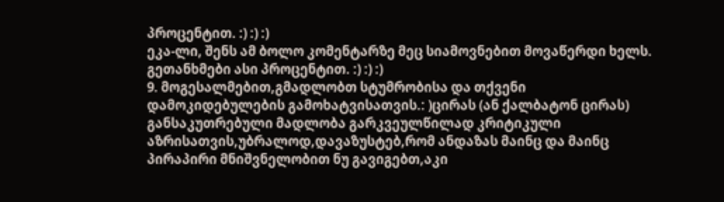პროცენტით. :) :) :)
ეკა-ლი, შენს ამ ბოლო კომენტარზე მეც სიამოვნებით მოვაწერდი ხელს. გეთანხმები ასი პროცენტით. :) :) :)
9. მოგესალმებით,გმადლობთ სტუმრობისა და თქვენი დამოკიდებულების გამოხატვისათვის.: )ცირას (ან ქალბატონ ცირას) განსაკუთრებული მადლობა გარკვეულწილად კრიტიკული აზრისათვის,უბრალოდ,დავაზუსტებ,რომ ანდაზას მაინც და მაინც პირაპირი მნიშვნელობით ნუ გავიგებთ,აკი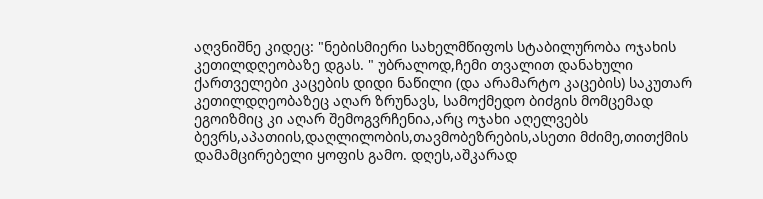აღვნიშნე კიდეც: "ნებისმიერი სახელმწიფოს სტაბილურობა ოჯახის კეთილდღეობაზე დგას. " უბრალოდ,ჩემი თვალით დანახული ქართველები კაცების დიდი ნაწილი (და არამარტო კაცების) საკუთარ კეთილდღეობაზეც აღარ ზრუნავს, სამოქმედო ბიძგის მომცემად ეგოიზმიც კი აღარ შემოგვრჩენია,არც ოჯახი აღელვებს ბევრს,აპათიის,დაღლილობის,თავმობეზრების,ასეთი მძიმე,თითქმის დამამცირებელი ყოფის გამო. დღეს,აშკარად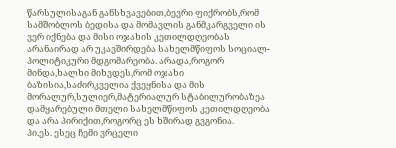წარსულისაგან განსხვავებით,ბევრი ფიქრობს,რომ სამშობლოს ბედისა და მომავლის განმკარგველი ის ვერ იქნება და მისი ოჯახის კეთილდღეობას არანაირად არ უკავშირდება სახელმწიფოს სოციალ-პოლიტიკური მდგომარეობა. არადა,როგორ მინდა,ხალხი მიხვდეს,რომ ოჯახი ბაზისია,საძირკველია ქვეყნისა და მის მორალურ,სულიერ,მატერიალურ სტაბილურობაზეა დამყარებული მთელი სახელმწიფოს კეთილდღეობა და არა პირიქით,როგორც ეს ხშირად გვგონია.
პი.ეს. ესეც ჩემი ვრცელი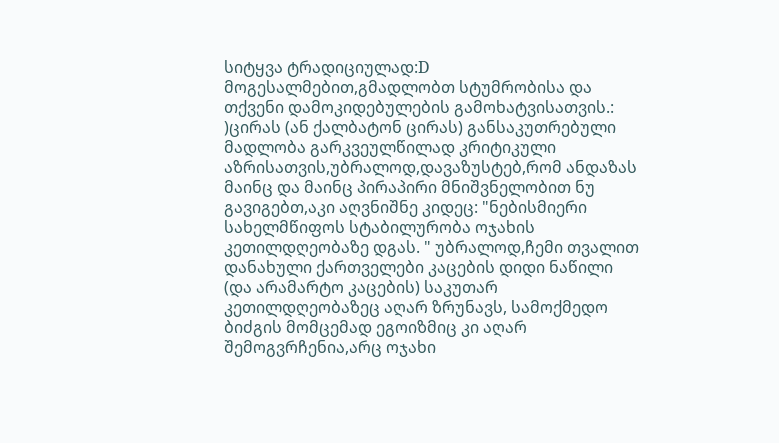სიტყვა ტრადიციულად:D მოგესალმებით,გმადლობთ სტუმრობისა და თქვენი დამოკიდებულების გამოხატვისათვის.: )ცირას (ან ქალბატონ ცირას) განსაკუთრებული მადლობა გარკვეულწილად კრიტიკული აზრისათვის,უბრალოდ,დავაზუსტებ,რომ ანდაზას მაინც და მაინც პირაპირი მნიშვნელობით ნუ გავიგებთ,აკი აღვნიშნე კიდეც: "ნებისმიერი სახელმწიფოს სტაბილურობა ოჯახის კეთილდღეობაზე დგას. " უბრალოდ,ჩემი თვალით დანახული ქართველები კაცების დიდი ნაწილი (და არამარტო კაცების) საკუთარ კეთილდღეობაზეც აღარ ზრუნავს, სამოქმედო ბიძგის მომცემად ეგოიზმიც კი აღარ შემოგვრჩენია,არც ოჯახი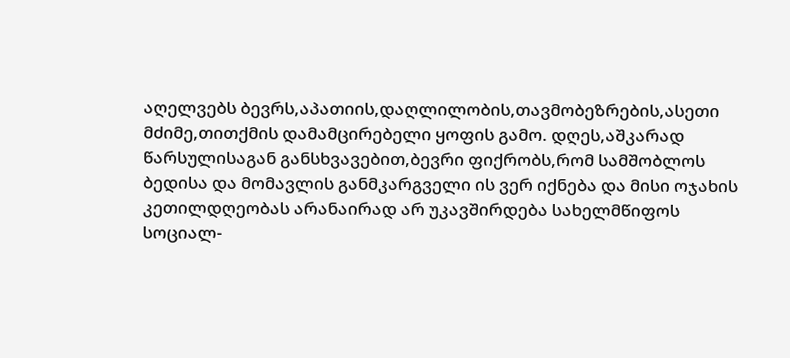აღელვებს ბევრს,აპათიის,დაღლილობის,თავმობეზრების,ასეთი მძიმე,თითქმის დამამცირებელი ყოფის გამო. დღეს,აშკარად წარსულისაგან განსხვავებით,ბევრი ფიქრობს,რომ სამშობლოს ბედისა და მომავლის განმკარგველი ის ვერ იქნება და მისი ოჯახის კეთილდღეობას არანაირად არ უკავშირდება სახელმწიფოს სოციალ-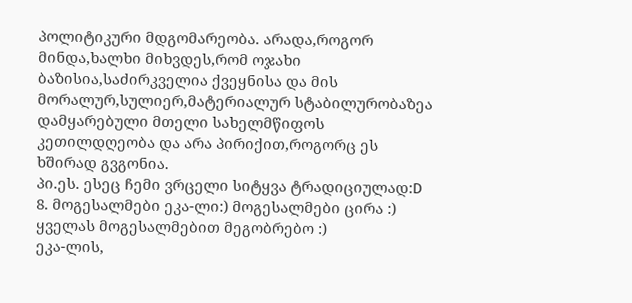პოლიტიკური მდგომარეობა. არადა,როგორ მინდა,ხალხი მიხვდეს,რომ ოჯახი ბაზისია,საძირკველია ქვეყნისა და მის მორალურ,სულიერ,მატერიალურ სტაბილურობაზეა დამყარებული მთელი სახელმწიფოს კეთილდღეობა და არა პირიქით,როგორც ეს ხშირად გვგონია.
პი.ეს. ესეც ჩემი ვრცელი სიტყვა ტრადიციულად:D
8. მოგესალმები ეკა-ლი:) მოგესალმები ცირა :) ყველას მოგესალმებით მეგობრებო :)
ეკა-ლის,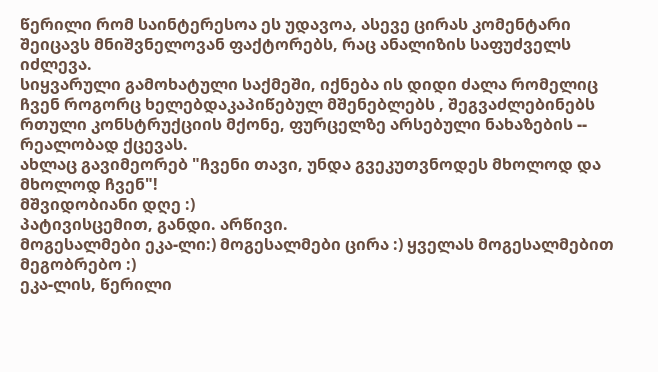წერილი რომ საინტერესოა ეს უდავოა, ასევე ცირას კომენტარი შეიცავს მნიშვნელოვან ფაქტორებს, რაც ანალიზის საფუძველს იძლევა.
სიყვარული გამოხატული საქმეში, იქნება ის დიდი ძალა რომელიც ჩვენ როგორც ხელებდაკაპიწებულ მშენებლებს , შეგვაძლებინებს რთული კონსტრუქციის მქონე, ფურცელზე არსებული ნახაზების -- რეალობად ქცევას.
ახლაც გავიმეორებ "ჩვენი თავი, უნდა გვეკუთვნოდეს მხოლოდ და მხოლოდ ჩვენ"!
მშვიდობიანი დღე :)
პატივისცემით, განდი. არწივი.
მოგესალმები ეკა-ლი:) მოგესალმები ცირა :) ყველას მოგესალმებით მეგობრებო :)
ეკა-ლის, წერილი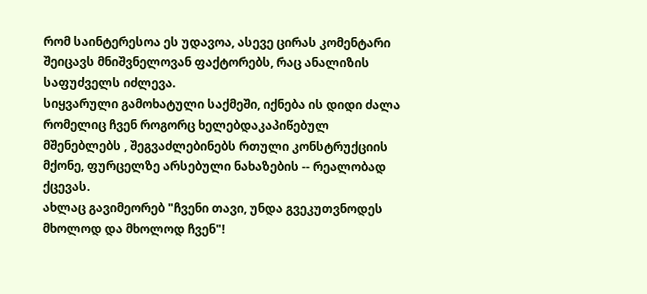რომ საინტერესოა ეს უდავოა, ასევე ცირას კომენტარი შეიცავს მნიშვნელოვან ფაქტორებს, რაც ანალიზის საფუძველს იძლევა.
სიყვარული გამოხატული საქმეში, იქნება ის დიდი ძალა რომელიც ჩვენ როგორც ხელებდაკაპიწებულ მშენებლებს , შეგვაძლებინებს რთული კონსტრუქციის მქონე, ფურცელზე არსებული ნახაზების -- რეალობად ქცევას.
ახლაც გავიმეორებ "ჩვენი თავი, უნდა გვეკუთვნოდეს მხოლოდ და მხოლოდ ჩვენ"!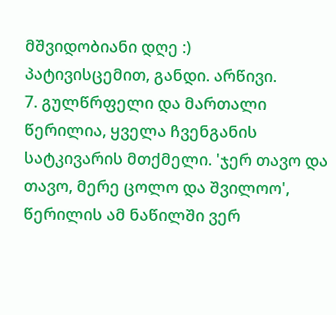მშვიდობიანი დღე :)
პატივისცემით, განდი. არწივი.
7. გულწრფელი და მართალი წერილია, ყველა ჩვენგანის სატკივარის მთქმელი. 'ჯერ თავო და თავო, მერე ცოლო და შვილოო', წერილის ამ ნაწილში ვერ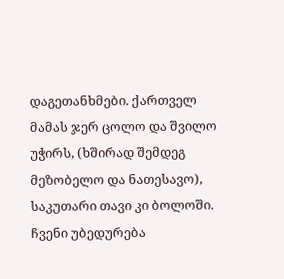დაგეთანხმები. ქართველ მამას ჯერ ცოლო და შვილო უჭირს, (ხშირად შემდეგ მეზობელო და ნათესავო), საკუთარი თავი კი ბოლოში. ჩვენი უბედურება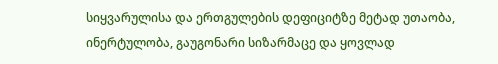სიყვარულისა და ერთგულების დეფიციტზე მეტად უთაობა, ინერტულობა, გაუგონარი სიზარმაცე და ყოვლად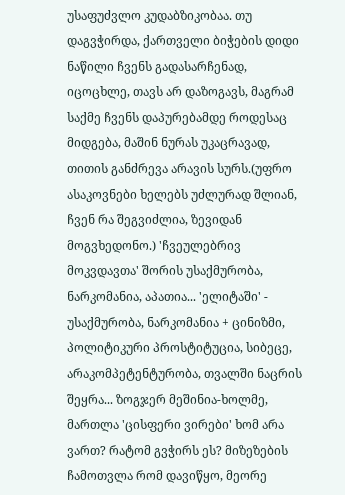უსაფუძვლო კუდაბზიკობაა. თუ დაგვჭირდა, ქართველი ბიჭების დიდი ნაწილი ჩვენს გადასარჩენად, იცოცხლე, თავს არ დაზოგავს, მაგრამ საქმე ჩვენს დაპურებამდე როდესაც მიდგება, მაშინ ნურას უკაცრავად, თითის განძრევა არავის სურს.(უფრო ასაკოვნები ხელებს უძლურად შლიან, ჩვენ რა შეგვიძლია, ზევიდან მოგვხედონო.) 'ჩვეულებრივ მოკვდავთა' შორის უსაქმურობა, ნარკომანია, აპათია... 'ელიტაში' - უსაქმურობა, ნარკომანია + ცინიზმი, პოლიტიკური პროსტიტუცია, სიბეცე, არაკომპეტენტურობა, თვალში ნაცრის შეყრა... ზოგჯერ მეშინია-ხოლმე, მართლა 'ცისფერი ვირები' ხომ არა ვართ? რატომ გვჭირს ეს? მიზეზების ჩამოთვლა რომ დავიწყო, მეორე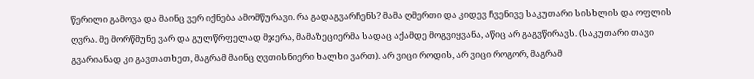წერილი გამოვა და მაინც ვერ იქნება ამომწურავი. რა გადაგვარჩენს? მამა ღმერთი და კიდევ ჩვენივე საკუთარი სისხლის და ოფლის ღვრა. მე მორწმუნე ვარ და გულწრფელად მჯერა, მამაზეციერმა სადაც აქამდე მოგვიყვანა, აწიც არ გაგვწირავს. (საკუთარი თავი გვარიანად კი გავთათხეთ, მაგრამ მაინც ღვთისნიერი ხალხი ვართ). არ ვიცი როდის, არ ვიცი როგორ, მაგრამ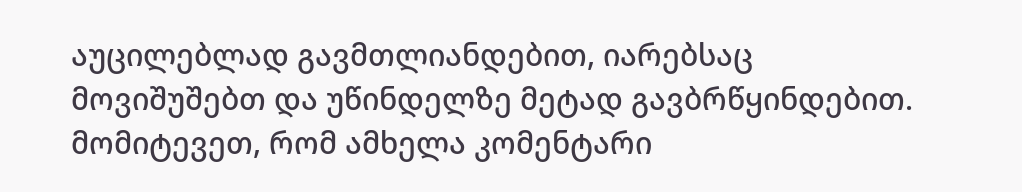აუცილებლად გავმთლიანდებით, იარებსაც მოვიშუშებთ და უწინდელზე მეტად გავბრწყინდებით. მომიტევეთ, რომ ამხელა კომენტარი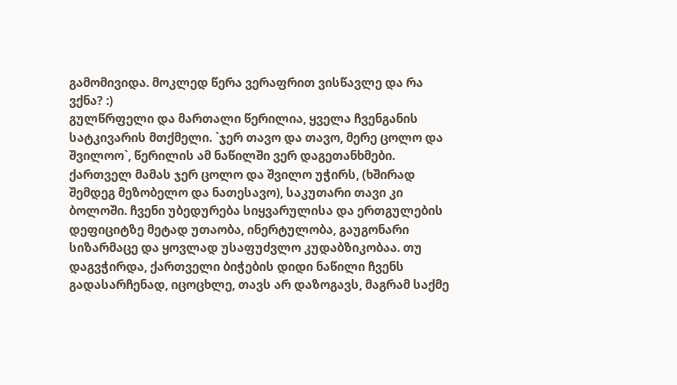გამომივიდა. მოკლედ წერა ვერაფრით ვისწავლე და რა ვქნა? :)
გულწრფელი და მართალი წერილია, ყველა ჩვენგანის სატკივარის მთქმელი. `ჯერ თავო და თავო, მერე ცოლო და შვილოო`, წერილის ამ ნაწილში ვერ დაგეთანხმები. ქართველ მამას ჯერ ცოლო და შვილო უჭირს, (ხშირად შემდეგ მეზობელო და ნათესავო), საკუთარი თავი კი ბოლოში. ჩვენი უბედურება სიყვარულისა და ერთგულების დეფიციტზე მეტად უთაობა, ინერტულობა, გაუგონარი სიზარმაცე და ყოვლად უსაფუძვლო კუდაბზიკობაა. თუ დაგვჭირდა, ქართველი ბიჭების დიდი ნაწილი ჩვენს გადასარჩენად, იცოცხლე, თავს არ დაზოგავს, მაგრამ საქმე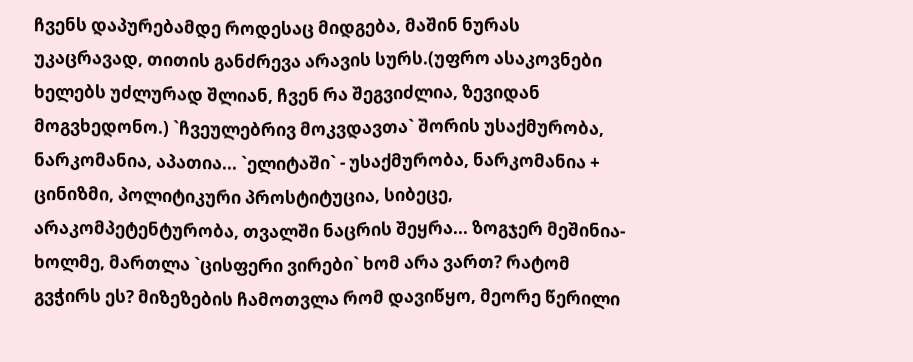ჩვენს დაპურებამდე როდესაც მიდგება, მაშინ ნურას უკაცრავად, თითის განძრევა არავის სურს.(უფრო ასაკოვნები ხელებს უძლურად შლიან, ჩვენ რა შეგვიძლია, ზევიდან მოგვხედონო.) `ჩვეულებრივ მოკვდავთა` შორის უსაქმურობა, ნარკომანია, აპათია... `ელიტაში` - უსაქმურობა, ნარკომანია + ცინიზმი, პოლიტიკური პროსტიტუცია, სიბეცე, არაკომპეტენტურობა, თვალში ნაცრის შეყრა... ზოგჯერ მეშინია-ხოლმე, მართლა `ცისფერი ვირები` ხომ არა ვართ? რატომ გვჭირს ეს? მიზეზების ჩამოთვლა რომ დავიწყო, მეორე წერილი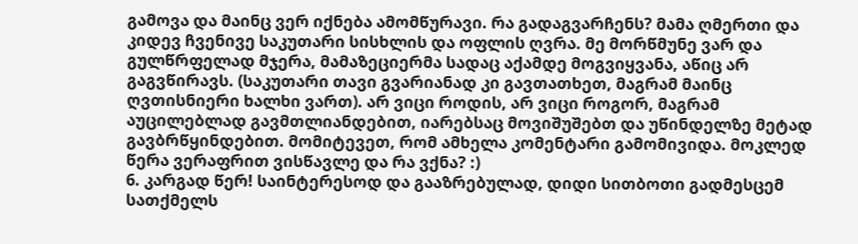გამოვა და მაინც ვერ იქნება ამომწურავი. რა გადაგვარჩენს? მამა ღმერთი და კიდევ ჩვენივე საკუთარი სისხლის და ოფლის ღვრა. მე მორწმუნე ვარ და გულწრფელად მჯერა, მამაზეციერმა სადაც აქამდე მოგვიყვანა, აწიც არ გაგვწირავს. (საკუთარი თავი გვარიანად კი გავთათხეთ, მაგრამ მაინც ღვთისნიერი ხალხი ვართ). არ ვიცი როდის, არ ვიცი როგორ, მაგრამ აუცილებლად გავმთლიანდებით, იარებსაც მოვიშუშებთ და უწინდელზე მეტად გავბრწყინდებით. მომიტევეთ, რომ ამხელა კომენტარი გამომივიდა. მოკლედ წერა ვერაფრით ვისწავლე და რა ვქნა? :)
6. კარგად წერ! საინტერესოდ და გააზრებულად, დიდი სითბოთი გადმესცემ სათქმელს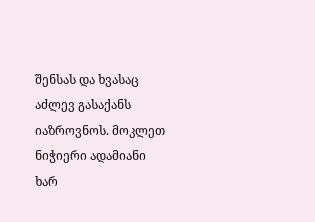შენსას და ხვასაც აძლევ გასაქანს იაზროვნოს. მოკლეთ ნიჭიერი ადამიანი ხარ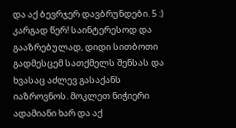და აქ ბევრჯერ დავბრუნდები. 5 :) კარგად წერ! საინტერესოდ და გააზრებულად, დიდი სითბოთი გადმესცემ სათქმელს შენსას და ხვასაც აძლევ გასაქანს იაზროვნოს. მოკლეთ ნიჭიერი ადამიანი ხარ და აქ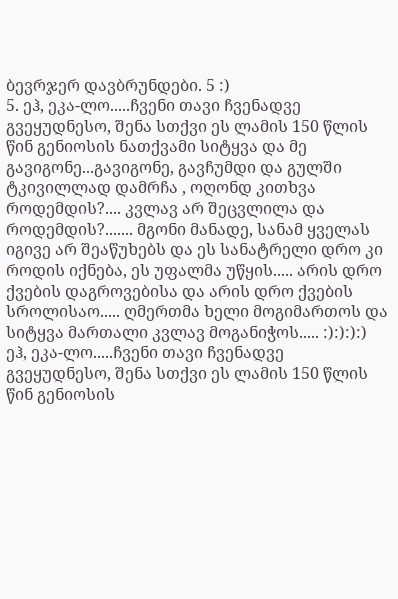ბევრჯერ დავბრუნდები. 5 :)
5. ეჰ, ეკა-ლო.....ჩვენი თავი ჩვენადვე გვეყუდნესო, შენა სთქვი ეს ლამის 150 წლის წინ გენიოსის ნათქვამი სიტყვა და მე გავიგონე...გავიგონე, გავჩუმდი და გულში ტკივილლად დამრჩა , ოღონდ კითხვა როდემდის?.... კვლავ არ შეცვლილა და როდემდის?....... მგონი მანადე, სანამ ყველას იგივე არ შეაწუხებს და ეს სანატრელი დრო კი როდის იქნება, ეს უფალმა უწყის..... არის დრო ქვების დაგროვებისა და არის დრო ქვების სროლისაო..... ღმერთმა ხელი მოგიმართოს და სიტყვა მართალი კვლავ მოგანიჭოს..... :):):):) ეჰ, ეკა-ლო.....ჩვენი თავი ჩვენადვე გვეყუდნესო, შენა სთქვი ეს ლამის 150 წლის წინ გენიოსის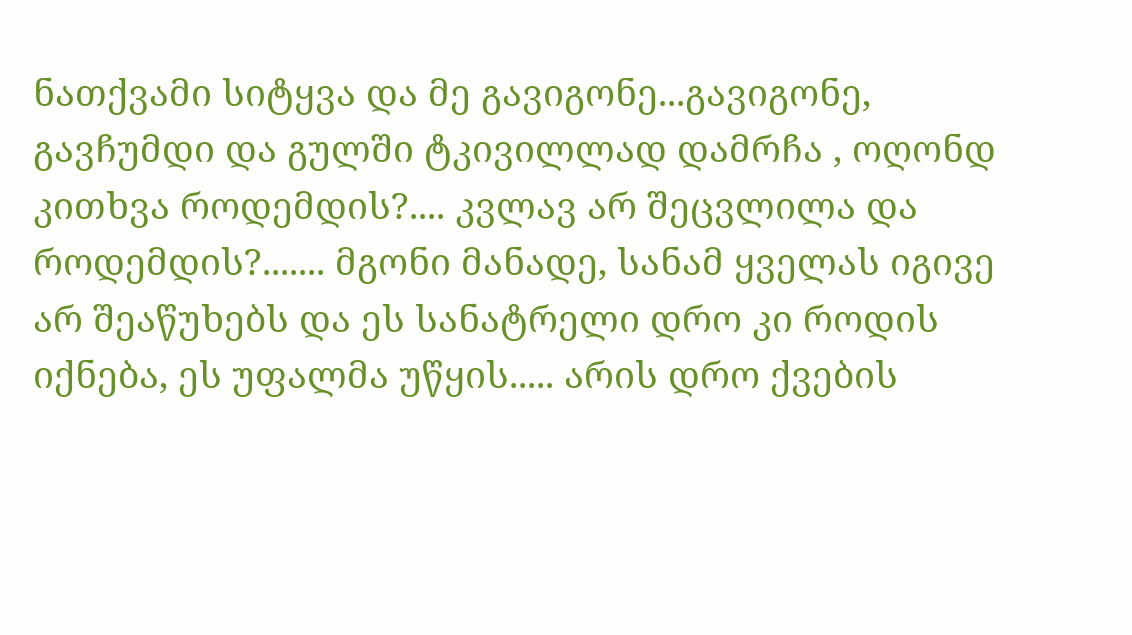ნათქვამი სიტყვა და მე გავიგონე...გავიგონე, გავჩუმდი და გულში ტკივილლად დამრჩა , ოღონდ კითხვა როდემდის?.... კვლავ არ შეცვლილა და როდემდის?....... მგონი მანადე, სანამ ყველას იგივე არ შეაწუხებს და ეს სანატრელი დრო კი როდის იქნება, ეს უფალმა უწყის..... არის დრო ქვების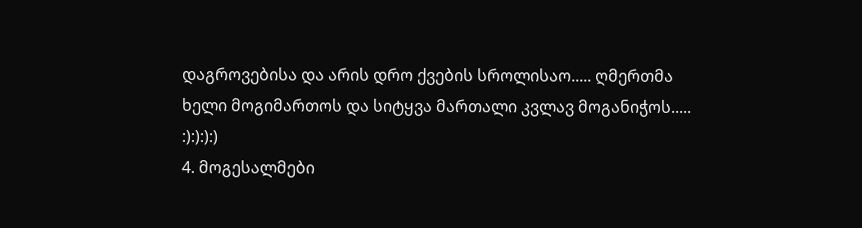დაგროვებისა და არის დრო ქვების სროლისაო..... ღმერთმა ხელი მოგიმართოს და სიტყვა მართალი კვლავ მოგანიჭოს..... :):):):)
4. მოგესალმები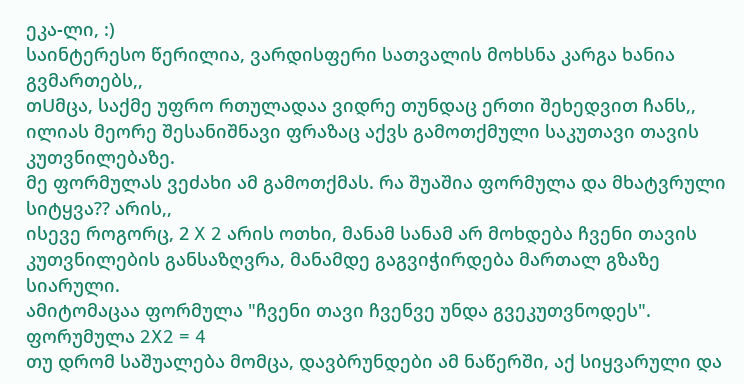ეკა-ლი, :)
საინტერესო წერილია, ვარდისფერი სათვალის მოხსნა კარგა ხანია გვმართებს,,
თUმცა, საქმე უფრო რთულადაა ვიდრე თუნდაც ერთი შეხედვით ჩანს,,
ილიას მეორე შესანიშნავი ფრაზაც აქვს გამოთქმული საკუთავი თავის კუთვნილებაზე.
მე ფორმულას ვეძახი ამ გამოთქმას. რა შუაშია ფორმულა და მხატვრული სიტყვა?? არის,,
ისევე როგორც, 2 X 2 არის ოთხი, მანამ სანამ არ მოხდება ჩვენი თავის კუთვნილების განსაზღვრა, მანამდე გაგვიჭირდება მართალ გზაზე სიარული.
ამიტომაცაა ფორმულა "ჩვენი თავი ჩვენვე უნდა გვეკუთვნოდეს".
ფორუმულა 2X2 = 4
თუ დრომ საშუალება მომცა, დავბრუნდები ამ ნაწერში, აქ სიყვარული და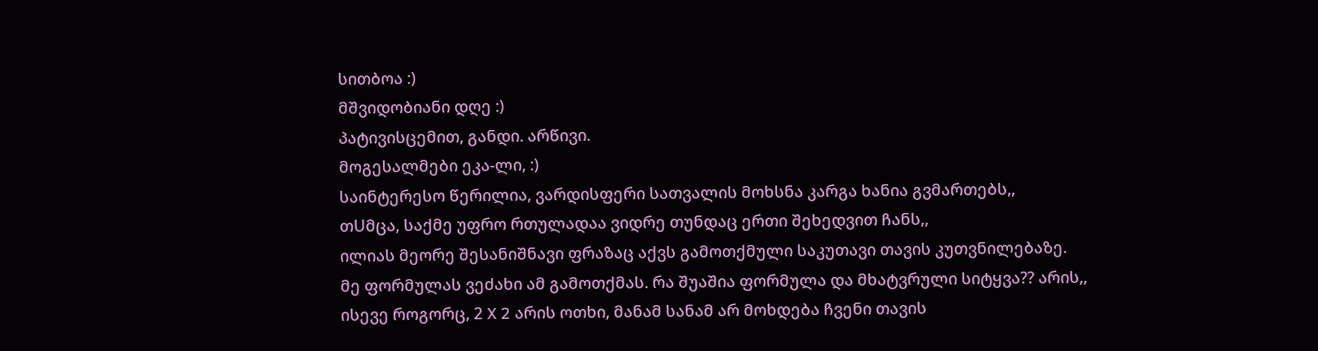სითბოა :)
მშვიდობიანი დღე :)
პატივისცემით, განდი. არწივი.
მოგესალმები ეკა-ლი, :)
საინტერესო წერილია, ვარდისფერი სათვალის მოხსნა კარგა ხანია გვმართებს,,
თUმცა, საქმე უფრო რთულადაა ვიდრე თუნდაც ერთი შეხედვით ჩანს,,
ილიას მეორე შესანიშნავი ფრაზაც აქვს გამოთქმული საკუთავი თავის კუთვნილებაზე.
მე ფორმულას ვეძახი ამ გამოთქმას. რა შუაშია ფორმულა და მხატვრული სიტყვა?? არის,,
ისევე როგორც, 2 X 2 არის ოთხი, მანამ სანამ არ მოხდება ჩვენი თავის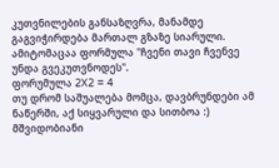კუთვნილების განსაზღვრა, მანამდე გაგვიჭირდება მართალ გზაზე სიარული.
ამიტომაცაა ფორმულა "ჩვენი თავი ჩვენვე უნდა გვეკუთვნოდეს".
ფორუმულა 2X2 = 4
თუ დრომ საშუალება მომცა, დავბრუნდები ამ ნაწერში, აქ სიყვარული და სითბოა :)
მშვიდობიანი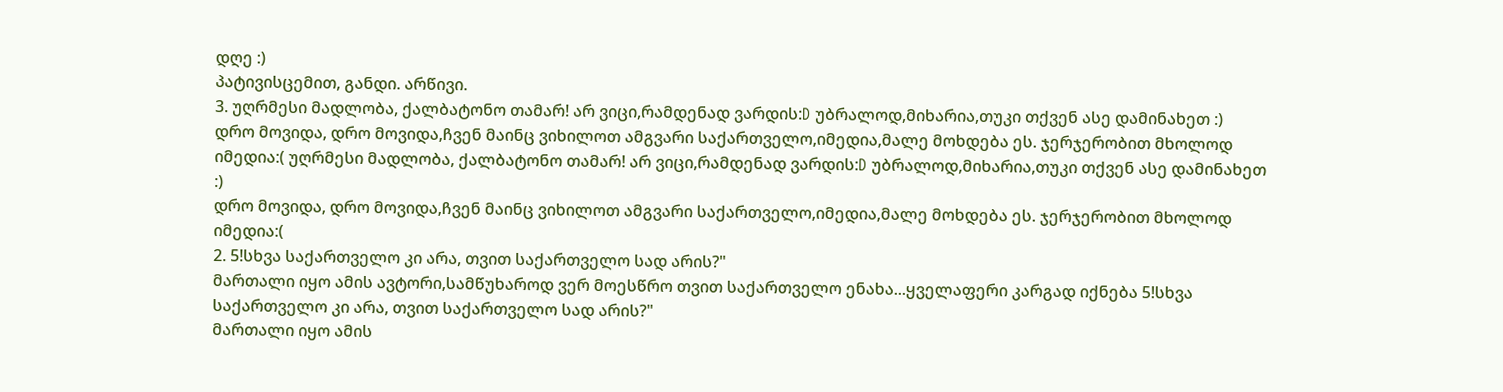დღე :)
პატივისცემით, განდი. არწივი.
3. უღრმესი მადლობა, ქალბატონო თამარ! არ ვიცი,რამდენად ვარდის:D უბრალოდ,მიხარია,თუკი თქვენ ასე დამინახეთ :)
დრო მოვიდა, დრო მოვიდა,ჩვენ მაინც ვიხილოთ ამგვარი საქართველო,იმედია,მალე მოხდება ეს. ჯერჯერობით მხოლოდ იმედია:( უღრმესი მადლობა, ქალბატონო თამარ! არ ვიცი,რამდენად ვარდის:D უბრალოდ,მიხარია,თუკი თქვენ ასე დამინახეთ :)
დრო მოვიდა, დრო მოვიდა,ჩვენ მაინც ვიხილოთ ამგვარი საქართველო,იმედია,მალე მოხდება ეს. ჯერჯერობით მხოლოდ იმედია:(
2. 5!სხვა საქართველო კი არა, თვით საქართველო სად არის?"
მართალი იყო ამის ავტორი,სამწუხაროდ ვერ მოესწრო თვით საქართველო ენახა...ყველაფერი კარგად იქნება 5!სხვა საქართველო კი არა, თვით საქართველო სად არის?"
მართალი იყო ამის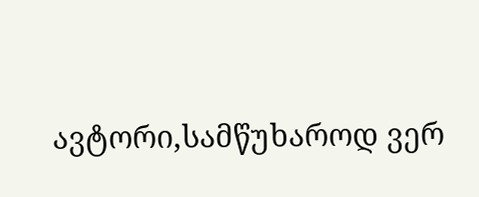ავტორი,სამწუხაროდ ვერ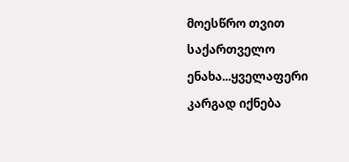მოესწრო თვით საქართველო ენახა...ყველაფერი კარგად იქნება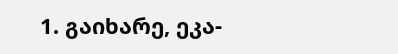1. გაიხარე, ეკა-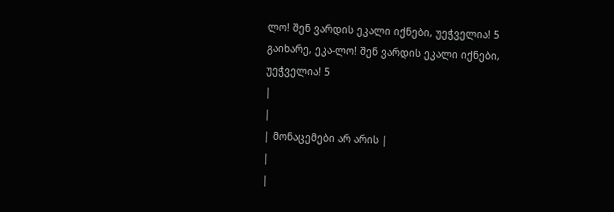ლო! შენ ვარდის ეკალი იქნები, უეჭველია! 5 გაიხარე, ეკა-ლო! შენ ვარდის ეკალი იქნები, უეჭველია! 5
|
|
| მონაცემები არ არის |
|
|